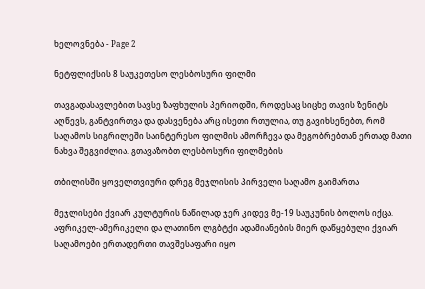ხელოვნება - Page 2

ნეტფლიქსის 8 საუკეთესო ლესბოსური ფილმი

თავგადასავლებით სავსე ზაფხულის პერიოდში, როდესაც სიცხე თავის ზენიტს აღწევს, განტვირთვა და დასვენება არც ისეთი რთულია, თუ გავიხსენებთ, რომ საღამოს სიგრილეში საინტერესო ფილმის ამორჩევა და მეგობრებთან ერთად მათი ნახვა შეგვიძლია. გთავაზობთ ლესბოსური ფილმების

თბილისში ყოველთვიური დრეგ მეჯლისის პირველი საღამო გაიმართა

მეჯლისები ქვიარ კულტურის ნაწილად ჯერ კიდევ მე-19 საუკუნის ბოლოს იქცა. აფრიკელ-ამერიკელი და ლათინო ლგბტქი ადამიანების მიერ დაწყებული ქვიარ საღამოები ერთადერთი თავშესაფარი იყო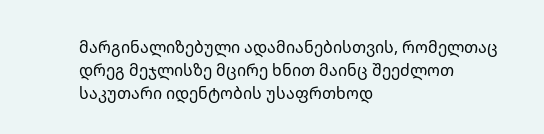მარგინალიზებული ადამიანებისთვის, რომელთაც დრეგ მეჯლისზე მცირე ხნით მაინც შეეძლოთ საკუთარი იდენტობის უსაფრთხოდ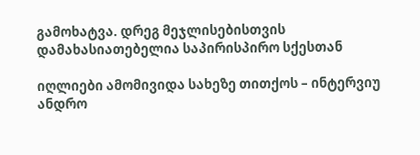გამოხატვა. დრეგ მეჯლისებისთვის დამახასიათებელია საპირისპირო სქესთან

იღლიები ამომივიდა სახეზე თითქოს – ინტერვიუ ანდრო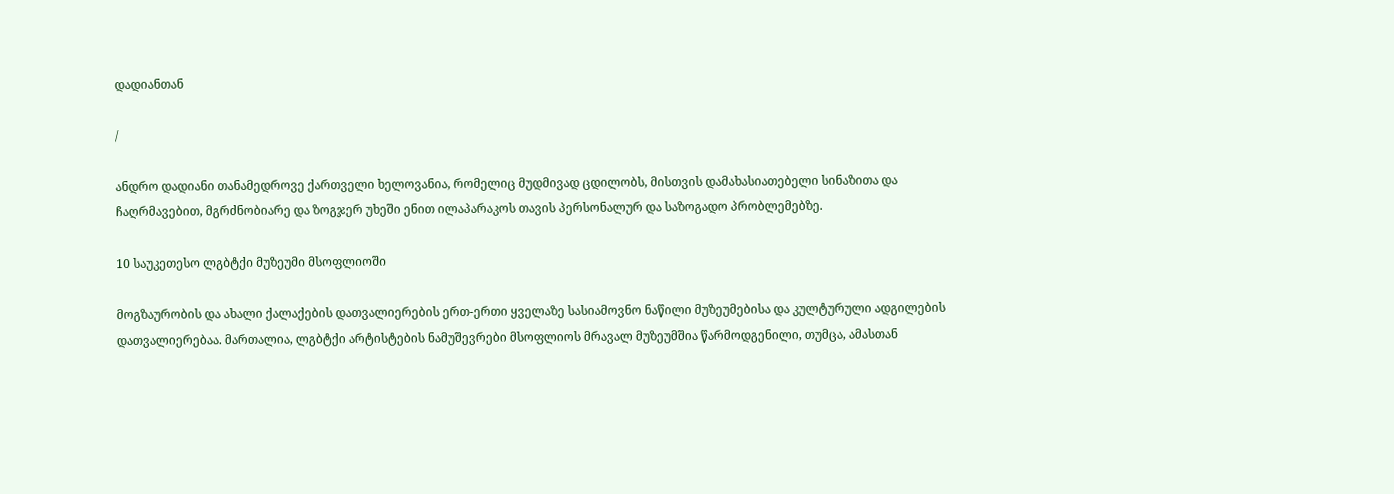დადიანთან

/

ანდრო დადიანი თანამედროვე ქართველი ხელოვანია, რომელიც მუდმივად ცდილობს, მისთვის დამახასიათებელი სინაზითა და ჩაღრმავებით, მგრძნობიარე და ზოგჯერ უხეში ენით ილაპარაკოს თავის პერსონალურ და საზოგადო პრობლემებზე.

10 საუკეთესო ლგბტქი მუზეუმი მსოფლიოში

მოგზაურობის და ახალი ქალაქების დათვალიერების ერთ-ერთი ყველაზე სასიამოვნო ნაწილი მუზეუმებისა და კულტურული ადგილების დათვალიერებაა. მართალია, ლგბტქი არტისტების ნამუშევრები მსოფლიოს მრავალ მუზეუმშია წარმოდგენილი, თუმცა, ამასთან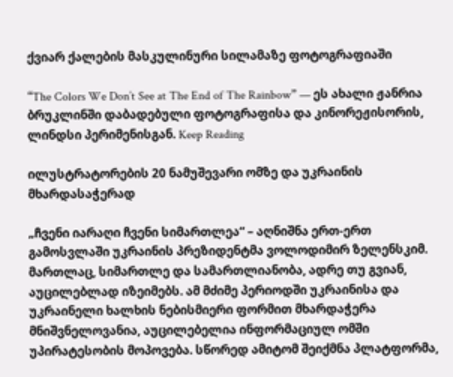ქვიარ ქალების მასკულინური სილამაზე ფოტოგრაფიაში

“The Colors We Don’t See at The End of The Rainbow” — ეს ახალი ჟანრია ბრუკლინში დაბადებული ფოტოგრაფისა და კინორეჟისორის, ლინდსი პერიმენისგან. Keep Reading

ილუსტრატორების 20 ნამუშევარი ომზე და უკრაინის მხარდასაჭერად

„ჩვენი იარაღი ჩვენი სიმართლეა“ – აღნიშნა ერთ-ერთ გამოსვლაში უკრაინის პრეზიდენტმა ვოლოდიმირ ზელენსკიმ. მართლაც, სიმართლე და სამართლიანობა, ადრე თუ გვიან, აუცილებლად იზეიმებს. ამ მძიმე პერიოდში უკრაინისა და უკრაინელი ხალხის ნებისმიერი ფორმით მხარდაჭერა მნიშვნელოვანია, აუცილებელია ინფორმაციულ ომში უპირატესობის მოპოვება. სწორედ ამიტომ შეიქმნა პლატფორმა,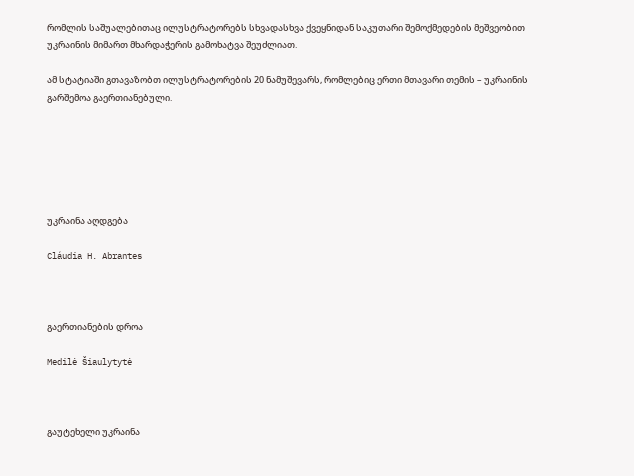რომლის საშუალებითაც ილუსტრატორებს სხვადასხვა ქვეყნიდან საკუთარი შემოქმედების მეშვეობით უკრაინის მიმართ მხარდაჭერის გამოხატვა შეუძლიათ.

ამ სტატიაში გთავაზობთ ილუსტრატორების 20 ნამუშევარს, რომლებიც ერთი მთავარი თემის – უკრაინის გარშემოა გაერთიანებული.






უკრაინა აღდგება

Cláudia H. Abrantes



გაერთიანების დროა

Medilė Šiaulytytė



გაუტეხელი უკრაინა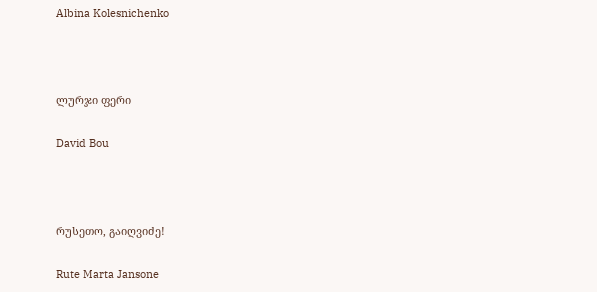Albina Kolesnichenko



ლურჯი ფერი

David Bou



რუსეთო, გაიღვიძე!

Rute Marta Jansone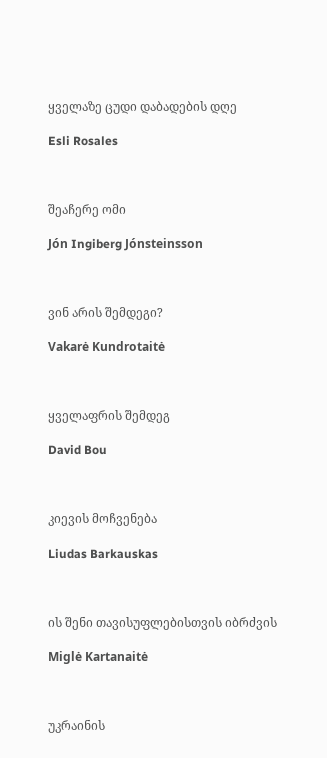ყველაზე ცუდი დაბადების დღე

Esli Rosales



შეაჩერე ომი

Jón Ingiberg Jónsteinsson



ვინ არის შემდეგი?

Vakarė Kundrotaitė



ყველაფრის შემდეგ

David Bou



კიევის მოჩვენება

Liudas Barkauskas



ის შენი თავისუფლებისთვის იბრძვის

Miglė Kartanaitė



უკრაინის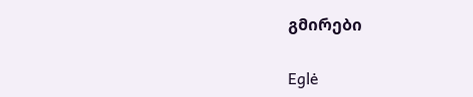გმირები

Eglė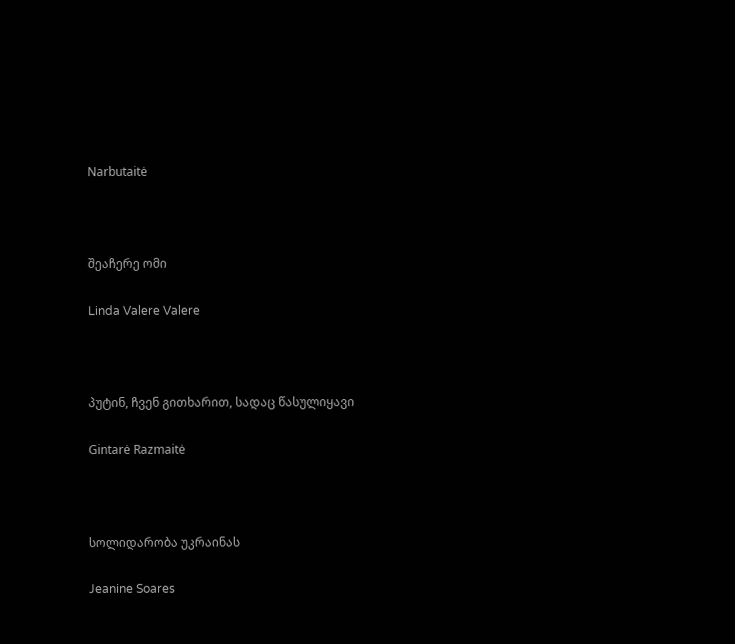Narbutaitė



შეაჩერე ომი

Linda Valere Valere



პუტინ, ჩვენ გითხარით, სადაც წასულიყავი

Gintarė Razmaitė



სოლიდარობა უკრაინას

Jeanine Soares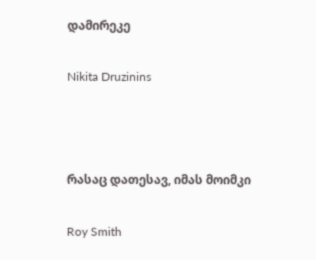დამირეკე

Nikita Druzinins



რასაც დათესავ, იმას მოიმკი

Roy Smith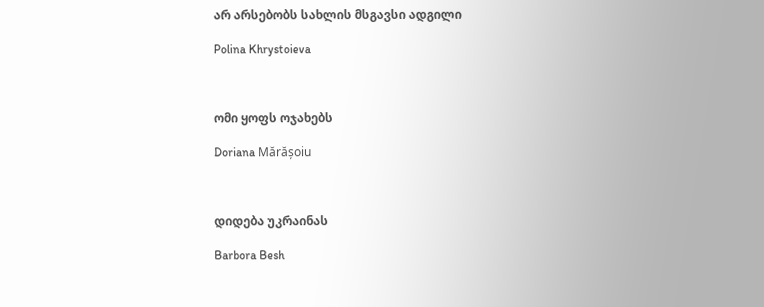არ არსებობს სახლის მსგავსი ადგილი

Polina Khrystoieva



ომი ყოფს ოჯახებს

Doriana Mărășoiu



დიდება უკრაინას

Barbora Besh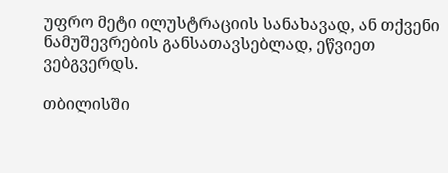უფრო მეტი ილუსტრაციის სანახავად, ან თქვენი ნამუშევრების განსათავსებლად, ეწვიეთ ვებგვერდს.

თბილისში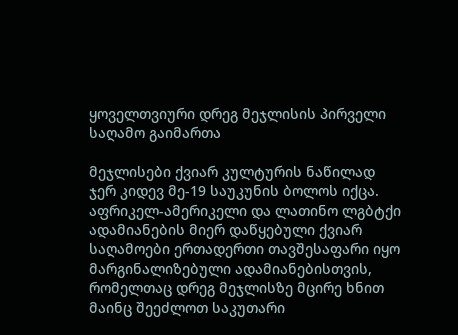ყოველთვიური დრეგ მეჯლისის პირველი საღამო გაიმართა

მეჯლისები ქვიარ კულტურის ნაწილად ჯერ კიდევ მე-19 საუკუნის ბოლოს იქცა. აფრიკელ-ამერიკელი და ლათინო ლგბტქი ადამიანების მიერ დაწყებული ქვიარ საღამოები ერთადერთი თავშესაფარი იყო მარგინალიზებული ადამიანებისთვის, რომელთაც დრეგ მეჯლისზე მცირე ხნით მაინც შეეძლოთ საკუთარი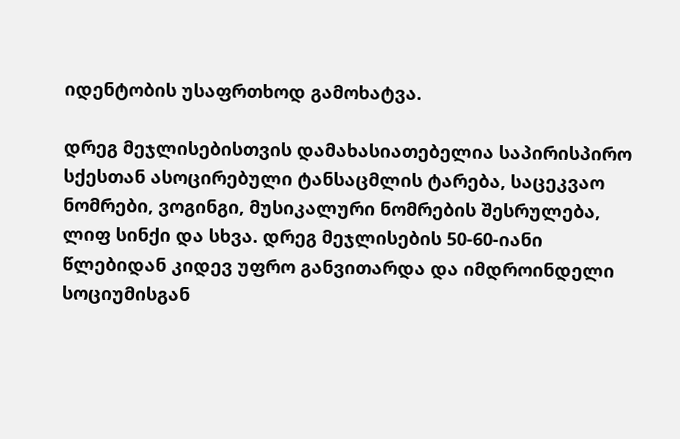იდენტობის უსაფრთხოდ გამოხატვა.

დრეგ მეჯლისებისთვის დამახასიათებელია საპირისპირო სქესთან ასოცირებული ტანსაცმლის ტარება, საცეკვაო ნომრები, ვოგინგი, მუსიკალური ნომრების შესრულება, ლიფ სინქი და სხვა. დრეგ მეჯლისების 50-60-იანი წლებიდან კიდევ უფრო განვითარდა და იმდროინდელი სოციუმისგან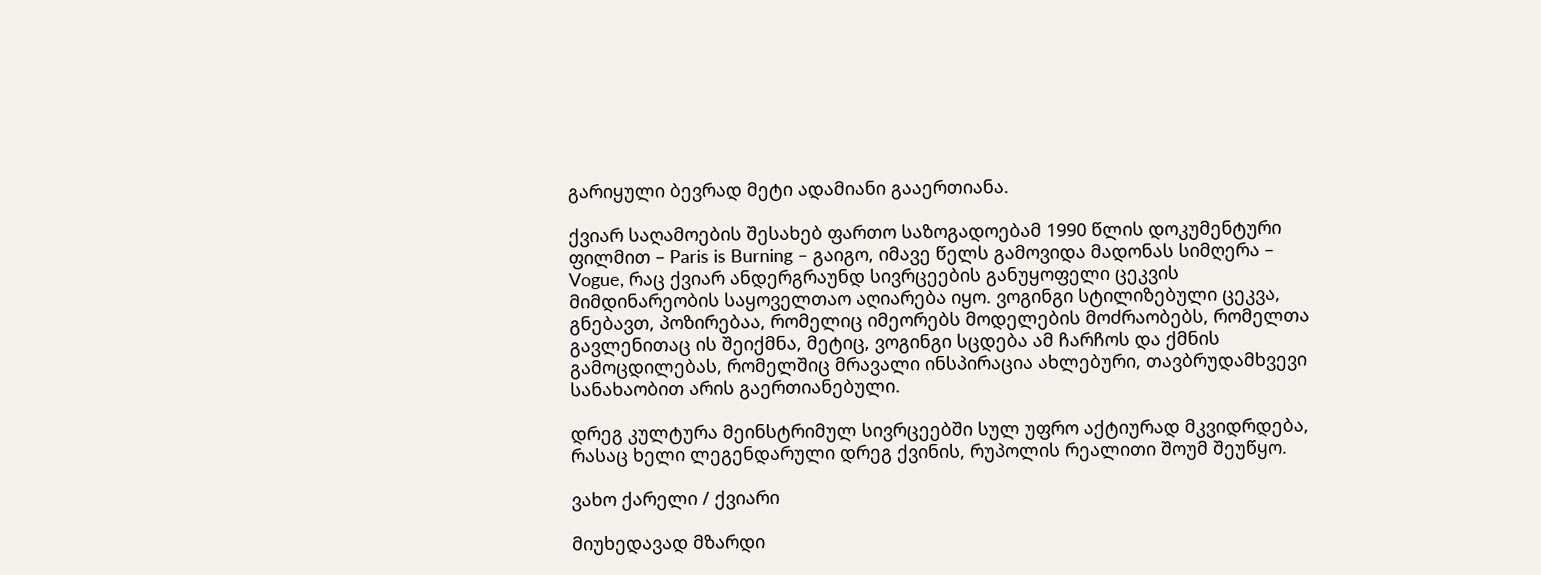გარიყული ბევრად მეტი ადამიანი გააერთიანა.

ქვიარ საღამოების შესახებ ფართო საზოგადოებამ 1990 წლის დოკუმენტური ფილმით – Paris is Burning – გაიგო, იმავე წელს გამოვიდა მადონას სიმღერა – Vogue, რაც ქვიარ ანდერგრაუნდ სივრცეების განუყოფელი ცეკვის მიმდინარეობის საყოველთაო აღიარება იყო. ვოგინგი სტილიზებული ცეკვა, გნებავთ, პოზირებაა, რომელიც იმეორებს მოდელების მოძრაობებს, რომელთა გავლენითაც ის შეიქმნა, მეტიც, ვოგინგი სცდება ამ ჩარჩოს და ქმნის გამოცდილებას, რომელშიც მრავალი ინსპირაცია ახლებური, თავბრუდამხვევი სანახაობით არის გაერთიანებული.

დრეგ კულტურა მეინსტრიმულ სივრცეებში სულ უფრო აქტიურად მკვიდრდება, რასაც ხელი ლეგენდარული დრეგ ქვინის, რუპოლის რეალითი შოუმ შეუწყო.

ვახო ქარელი / ქვიარი

მიუხედავად მზარდი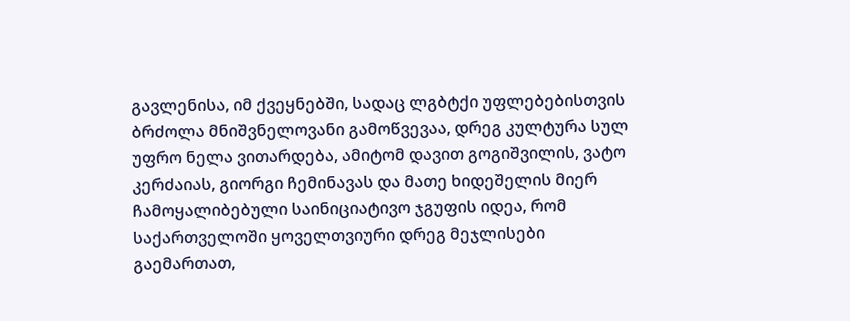გავლენისა, იმ ქვეყნებში, სადაც ლგბტქი უფლებებისთვის ბრძოლა მნიშვნელოვანი გამოწვევაა, დრეგ კულტურა სულ უფრო ნელა ვითარდება, ამიტომ დავით გოგიშვილის, ვატო კერძაიას, გიორგი ჩემინავას და მათე ხიდეშელის მიერ ჩამოყალიბებული საინიციატივო ჯგუფის იდეა, რომ საქართველოში ყოველთვიური დრეგ მეჯლისები გაემართათ,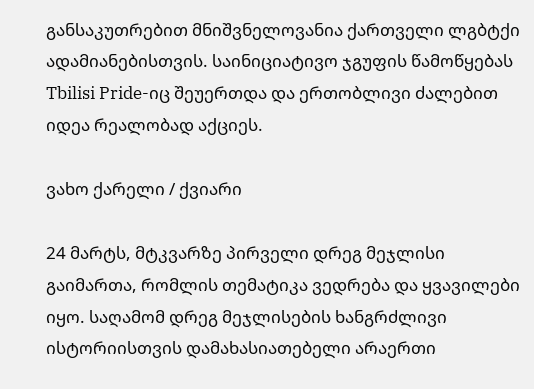განსაკუთრებით მნიშვნელოვანია ქართველი ლგბტქი ადამიანებისთვის. საინიციატივო ჯგუფის წამოწყებას Tbilisi Pride-იც შეუერთდა და ერთობლივი ძალებით იდეა რეალობად აქციეს.

ვახო ქარელი / ქვიარი

24 მარტს, მტკვარზე პირველი დრეგ მეჯლისი გაიმართა, რომლის თემატიკა ვედრება და ყვავილები იყო. საღამომ დრეგ მეჯლისების ხანგრძლივი ისტორიისთვის დამახასიათებელი არაერთი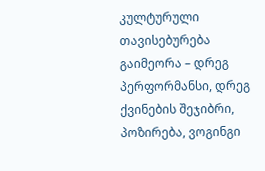კულტურული თავისებურება გაიმეორა – დრეგ პერფორმანსი, დრეგ ქვინების შეჯიბრი, პოზირება, ვოგინგი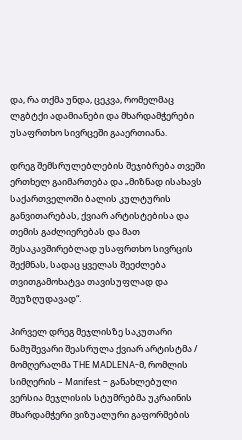და, რა თქმა უნდა, ცეკვა, რომელმაც ლგბტქი ადამიანები და მხარდამჭერები უსაფრთხო სივრცეში გააერთიანა.

დრეგ შემსრულებლების შეჯიბრება თვეში ერთხელ გაიმართება და „მიზნად ისახავს საქართველოში ბალის კულტურის განვითარებას, ქვიარ არტისტებისა და თემის გაძლიერებას და მათ შესაკავშირებლად უსაფრთხო სივრცის შექმნას, სადაც ყველას შეეძლება თვითგამოხატვა თავისუფლად და შეუზღუდავად“.

პირველ დრეგ მეჯლისზე საკუთარი ნამუშევარი შეასრულა ქვიარ არტისტმა / მომღერალმა THE MADLENA-მ, რომლის სიმღერის – Manifest – განახლებული ვერსია მეჯლისის სტუმრებმა უკრაინის მხარდამჭერი ვიზუალური გაფორმების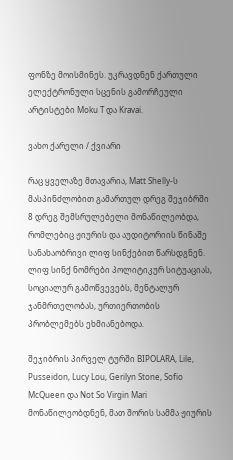ფონზე მოისმინეს. უკრავდნენ ქართული ელექტრონული სცენის გამორჩეული არტისტები Moku T და Kravai.

ვახო ქარელი / ქვიარი

რაც ყველაზე მთავარია, Matt Shelly-ს მასპინძლობით გამართულ დრეგ შეჯიბრში 8 დრეგ შემსრულებელი მონაწილეობდა, რომლებიც ჟიურის და აუდიტორიის წინაშე სანახაობრივი ლიფ სინქებით წარსდგნენ. ლიფ სინქ ნომრები პოლიტიკურ სიტუაციას, სოციალურ გამოწვევებს, მენტალურ ჯანმრთელობას, ურთიერთობის პრობლემებს ეხმიანებოდა.

შეჯიბრის პირველ ტურში BIPOLARA, Lile, Pusseidon, Lucy Lou, Gerilyn Stone, Sofio McQueen და Not So Virgin Mari მონაწილეობდნენ, მათ შორის სამმა ჟიურის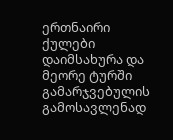ერთნაირი ქულები დაიმსახურა და მეორე ტურში გამარჯვებულის გამოსავლენად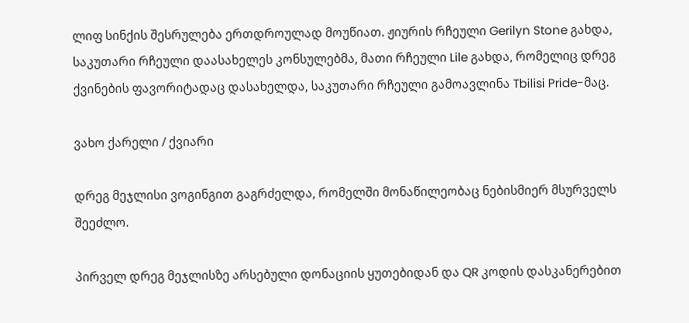ლიფ სინქის შესრულება ერთდროულად მოუწიათ. ჟიურის რჩეული Gerilyn Stone გახდა, საკუთარი რჩეული დაასახელეს კონსულებმა, მათი რჩეული Lile გახდა, რომელიც დრეგ ქვინების ფავორიტადაც დასახელდა, საკუთარი რჩეული გამოავლინა Tbilisi Pride-მაც.

ვახო ქარელი / ქვიარი

დრეგ მეჯლისი ვოგინგით გაგრძელდა, რომელში მონაწილეობაც ნებისმიერ მსურველს შეეძლო.

პირველ დრეგ მეჯლისზე არსებული დონაციის ყუთებიდან და QR კოდის დასკანერებით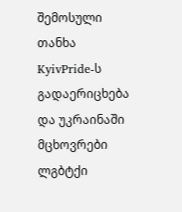შემოსული თანხა KyivPride-ს გადაერიცხება და უკრაინაში მცხოვრები ლგბტქი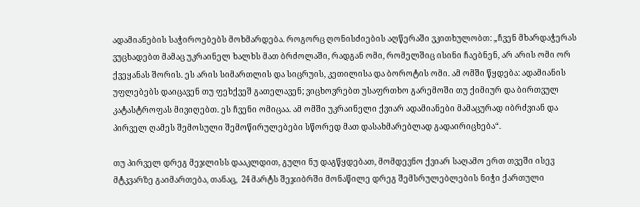ადამიანების საჭიროებებს მოხმარდება. როგორც ღონისძიების აღწერაში ვკითხულობთ: „ჩვენ მხარდაჭერას ვუცხადებთ მამაც უკრაინელ ხალხს მათ ბრძოლაში, რადგან ომი, რომელშიც ისინი ჩაებნენ, არ არის ომი ორ ქვეყანას შორის. ეს არის სიმართლის და სიცრუის, კეთილისა და ბოროტის ომი. ამ ომში წყდება: ადამიანის უფლებებს დაიცავენ თუ ფეხქვეშ გათელავენ; ვიცხოვრებთ უსაფრთხო გარემოში თუ ქიმიურ და ბირთვულ კატასტროფას მივიღებთ. ეს ჩვენი ომიცაა. ამ ომში უკრაინელი ქვიარ ადამიანები მამაცურად იბრძვიან და პირველ ღამეს შემოსული შემოწირულებები სწორედ მათ დასახმარებლად გადაირიცხება“.

თუ პირველ დრეგ მეჯლისს დააკლდით, გული ნუ დაგწყდებათ, მომდევნო ქვიარ საღამო ერთ თვეში ისევ მტკვარზე გაიმართება, თანაც,  24 მარტს შეჯიბრში მონაწილე დრეგ შემსრულებლების ნიჭი ქართული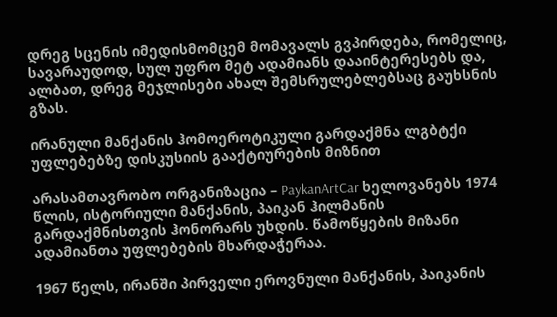დრეგ სცენის იმედისმომცემ მომავალს გვპირდება, რომელიც, სავარაუდოდ, სულ უფრო მეტ ადამიანს დააინტერესებს და, ალბათ, დრეგ მეჯლისები ახალ შემსრულებლებსაც გაუხსნის გზას.

ირანული მანქანის ჰომოეროტიკული გარდაქმნა ლგბტქი უფლებებზე დისკუსიის გააქტიურების მიზნით

არასამთავრობო ორგანიზაცია – PaykanArtCar ხელოვანებს 1974 წლის, ისტორიული მანქანის, პაიკან ჰილმანის გარდაქმნისთვის ჰონორარს უხდის. წამოწყების მიზანი ადამიანთა უფლებების მხარდაჭერაა.

1967 წელს, ირანში პირველი ეროვნული მანქანის, პაიკანის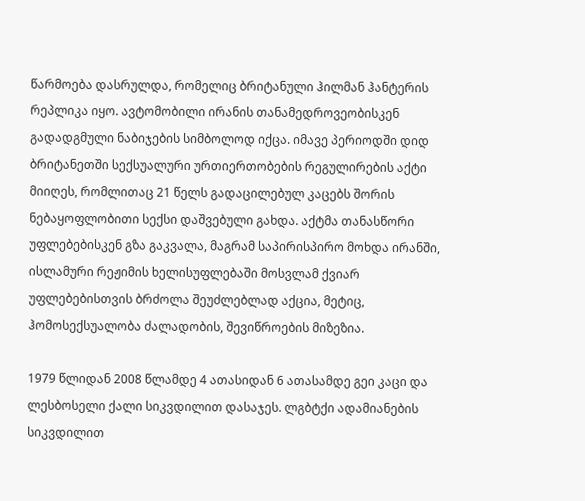წარმოება დასრულდა, რომელიც ბრიტანული ჰილმან ჰანტერის რეპლიკა იყო. ავტომობილი ირანის თანამედროვეობისკენ გადადგმული ნაბიჯების სიმბოლოდ იქცა. იმავე პერიოდში დიდ ბრიტანეთში სექსუალური ურთიერთობების რეგულირების აქტი მიიღეს, რომლითაც 21 წელს გადაცილებულ კაცებს შორის ნებაყოფლობითი სექსი დაშვებული გახდა. აქტმა თანასწორი უფლებებისკენ გზა გაკვალა, მაგრამ საპირისპირო მოხდა ირანში, ისლამური რეჟიმის ხელისუფლებაში მოსვლამ ქვიარ უფლებებისთვის ბრძოლა შეუძლებლად აქცია, მეტიც, ჰომოსექსუალობა ძალადობის, შევიწროების მიზეზია.

1979 წლიდან 2008 წლამდე 4 ათასიდან 6 ათასამდე გეი კაცი და ლესბოსელი ქალი სიკვდილით დასაჯეს. ლგბტქი ადამიანების სიკვდილით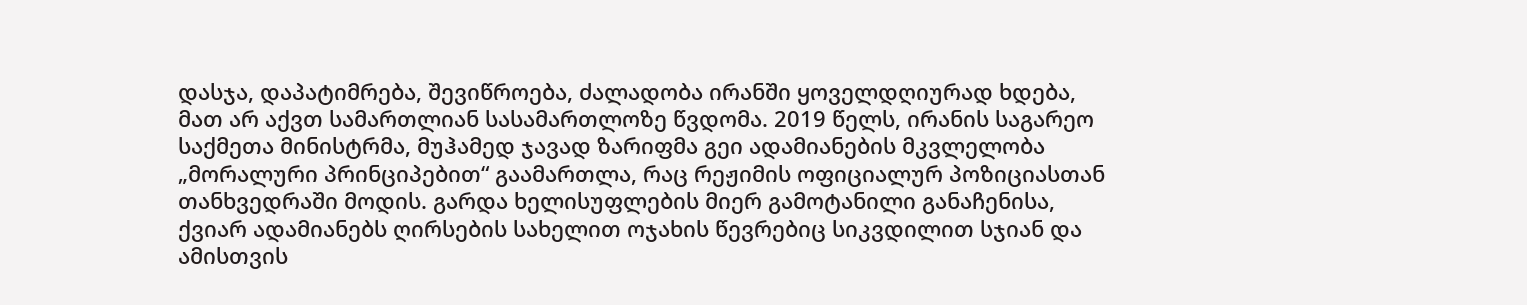დასჯა, დაპატიმრება, შევიწროება, ძალადობა ირანში ყოველდღიურად ხდება, მათ არ აქვთ სამართლიან სასამართლოზე წვდომა. 2019 წელს, ირანის საგარეო საქმეთა მინისტრმა, მუჰამედ ჯავად ზარიფმა გეი ადამიანების მკვლელობა „მორალური პრინციპებით“ გაამართლა, რაც რეჟიმის ოფიციალურ პოზიციასთან თანხვედრაში მოდის. გარდა ხელისუფლების მიერ გამოტანილი განაჩენისა, ქვიარ ადამიანებს ღირსების სახელით ოჯახის წევრებიც სიკვდილით სჯიან და ამისთვის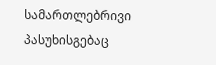სამართლებრივი პასუხისგებაც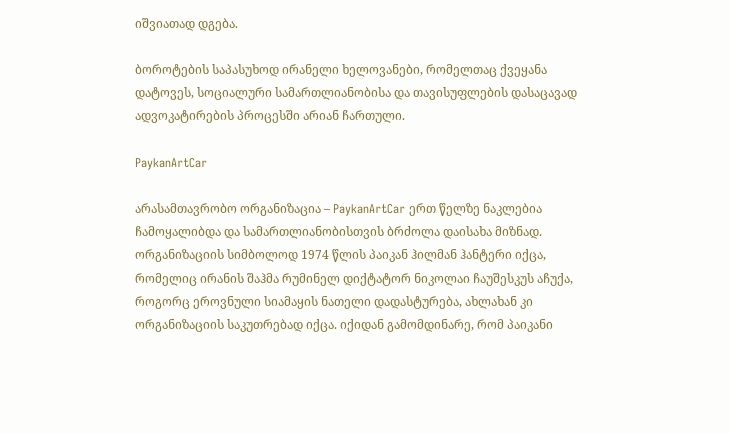იშვიათად დგება.

ბოროტების საპასუხოდ ირანელი ხელოვანები, რომელთაც ქვეყანა დატოვეს, სოციალური სამართლიანობისა და თავისუფლების დასაცავად ადვოკატირების პროცესში არიან ჩართული.

PaykanArtCar

არასამთავრობო ორგანიზაცია – PaykanArtCar ერთ წელზე ნაკლებია ჩამოყალიბდა და სამართლიანობისთვის ბრძოლა დაისახა მიზნად. ორგანიზაციის სიმბოლოდ 1974 წლის პაიკან ჰილმან ჰანტერი იქცა, რომელიც ირანის შაჰმა რუმინელ დიქტატორ ნიკოლაი ჩაუშესკუს აჩუქა, როგორც ეროვნული სიამაყის ნათელი დადასტურება, ახლახან კი ორგანიზაციის საკუთრებად იქცა. იქიდან გამომდინარე, რომ პაიკანი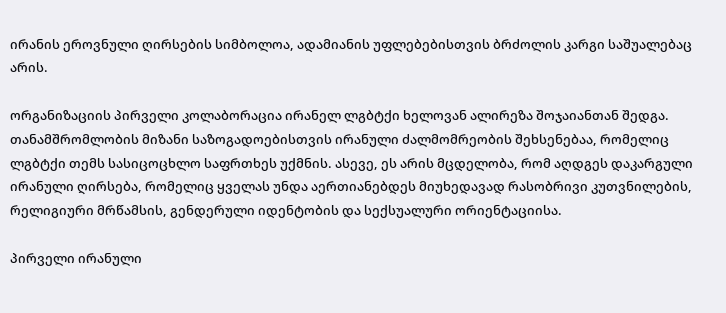ირანის ეროვნული ღირსების სიმბოლოა, ადამიანის უფლებებისთვის ბრძოლის კარგი საშუალებაც არის.

ორგანიზაციის პირველი კოლაბორაცია ირანელ ლგბტქი ხელოვან ალირეზა შოჯაიანთან შედგა. თანამშრომლობის მიზანი საზოგადოებისთვის ირანული ძალმომრეობის შეხსენებაა, რომელიც ლგბტქი თემს სასიცოცხლო საფრთხეს უქმნის. ასევე, ეს არის მცდელობა, რომ აღდგეს დაკარგული ირანული ღირსება, რომელიც ყველას უნდა აერთიანებდეს მიუხედავად რასობრივი კუთვნილების, რელიგიური მრწამსის, გენდერული იდენტობის და სექსუალური ორიენტაციისა.

პირველი ირანული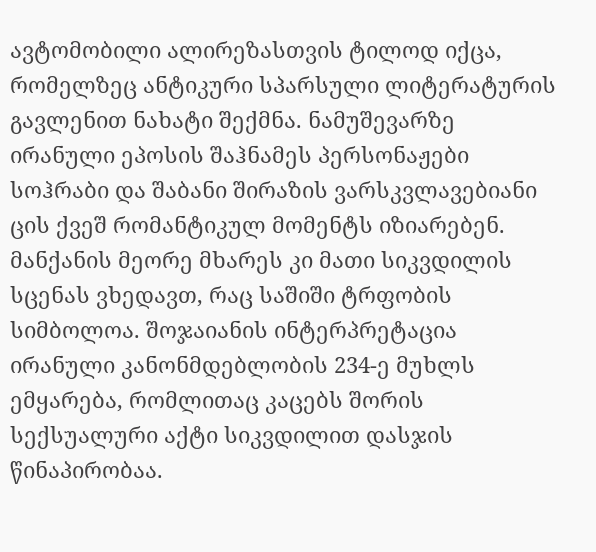ავტომობილი ალირეზასთვის ტილოდ იქცა, რომელზეც ანტიკური სპარსული ლიტერატურის გავლენით ნახატი შექმნა. ნამუშევარზე ირანული ეპოსის შაჰნამეს პერსონაჟები სოჰრაბი და შაბანი შირაზის ვარსკვლავებიანი ცის ქვეშ რომანტიკულ მომენტს იზიარებენ. მანქანის მეორე მხარეს კი მათი სიკვდილის სცენას ვხედავთ, რაც საშიში ტრფობის სიმბოლოა. შოჯაიანის ინტერპრეტაცია ირანული კანონმდებლობის 234-ე მუხლს ემყარება, რომლითაც კაცებს შორის სექსუალური აქტი სიკვდილით დასჯის წინაპირობაა.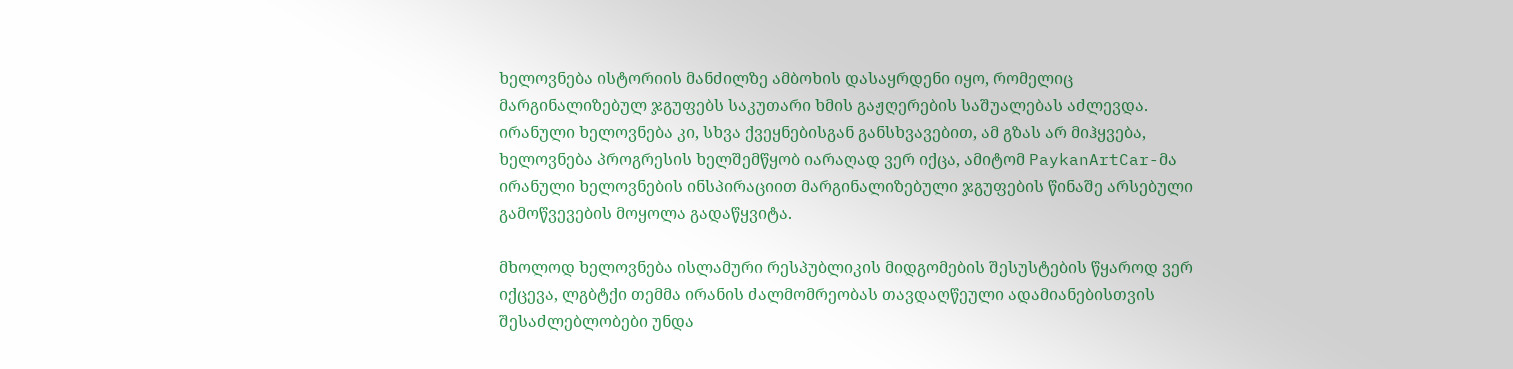ხელოვნება ისტორიის მანძილზე ამბოხის დასაყრდენი იყო, რომელიც მარგინალიზებულ ჯგუფებს საკუთარი ხმის გაჟღერების საშუალებას აძლევდა. ირანული ხელოვნება კი, სხვა ქვეყნებისგან განსხვავებით, ამ გზას არ მიჰყვება, ხელოვნება პროგრესის ხელშემწყობ იარაღად ვერ იქცა, ამიტომ PaykanArtCar-მა ირანული ხელოვნების ინსპირაციით მარგინალიზებული ჯგუფების წინაშე არსებული გამოწვევების მოყოლა გადაწყვიტა.

მხოლოდ ხელოვნება ისლამური რესპუბლიკის მიდგომების შესუსტების წყაროდ ვერ იქცევა, ლგბტქი თემმა ირანის ძალმომრეობას თავდაღწეული ადამიანებისთვის შესაძლებლობები უნდა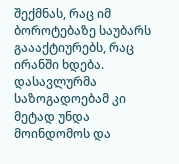შექმნას, რაც იმ ბოროტებაზე საუბარს გაააქტიურებს, რაც ირანში ხდება. დასავლურმა საზოგადოებამ კი მეტად უნდა მოინდომოს და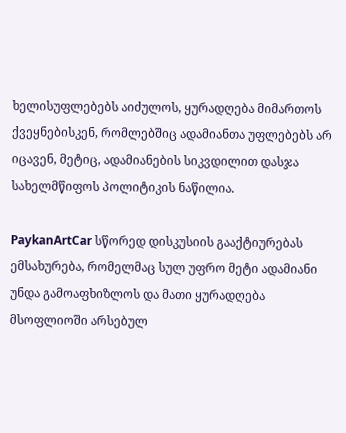ხელისუფლებებს აიძულოს, ყურადღება მიმართოს ქვეყნებისკენ, რომლებშიც ადამიანთა უფლებებს არ იცავენ, მეტიც, ადამიანების სიკვდილით დასჯა სახელმწიფოს პოლიტიკის ნაწილია.

PaykanArtCar სწორედ დისკუსიის გააქტიურებას ემსახურება, რომელმაც სულ უფრო მეტი ადამიანი უნდა გამოაფხიზლოს და მათი ყურადღება მსოფლიოში არსებულ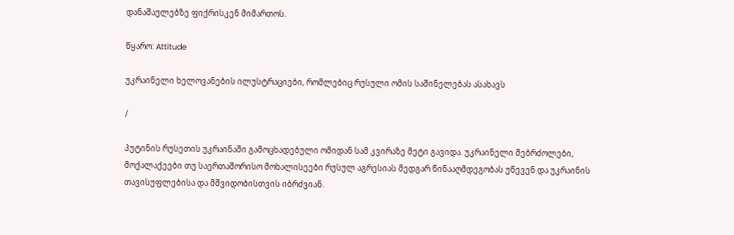დანაშაულებზე ფიქრისკენ მიმართოს.

წყარო: Attitude

უკრაინელი ხელოვანების ილუსტრაციები, რომლებიც რუსული ომის საშინელებას ასახავს

/

პუტინის რუსეთის უკრაინაში გამოცხადებული ომიდან სამ კვირაზე მეტი გავიდა. უკრაინელი მებრძოლები, მოქალაქეები თუ საერთაშორისო მოხალისეები რუსულ აგრესიას მედგარ წინააღმდეგობას უწევენ და უკრაინის თავისუფლებისა და მშვიდობისთვის იბრძვიან.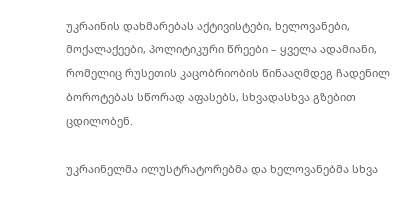უკრაინის დახმარებას აქტივისტები, ხელოვანები, მოქალაქეები, პოლიტიკური წრეები – ყველა ადამიანი, რომელიც რუსეთის კაცობრიობის წინააღმდეგ ჩადენილ ბოროტებას სწორად აფასებს, სხვადასხვა გზებით ცდილობენ.

უკრაინელმა ილუსტრატორებმა და ხელოვანებმა სხვა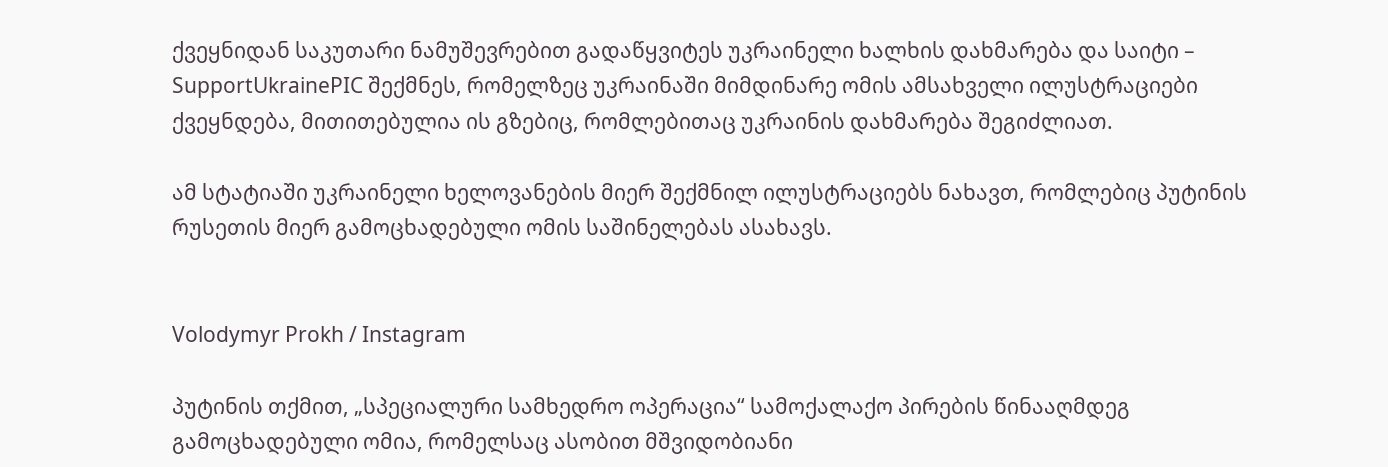ქვეყნიდან საკუთარი ნამუშევრებით გადაწყვიტეს უკრაინელი ხალხის დახმარება და საიტი – SupportUkrainePIC შექმნეს, რომელზეც უკრაინაში მიმდინარე ომის ამსახველი ილუსტრაციები ქვეყნდება, მითითებულია ის გზებიც, რომლებითაც უკრაინის დახმარება შეგიძლიათ.

ამ სტატიაში უკრაინელი ხელოვანების მიერ შექმნილ ილუსტრაციებს ნახავთ, რომლებიც პუტინის რუსეთის მიერ გამოცხადებული ომის საშინელებას ასახავს.


Volodymyr Prokh / Instagram

პუტინის თქმით, „სპეციალური სამხედრო ოპერაცია“ სამოქალაქო პირების წინააღმდეგ გამოცხადებული ომია, რომელსაც ასობით მშვიდობიანი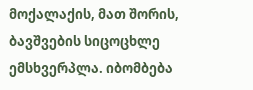მოქალაქის, მათ შორის, ბავშვების სიცოცხლე ემსხვერპლა. იბომბება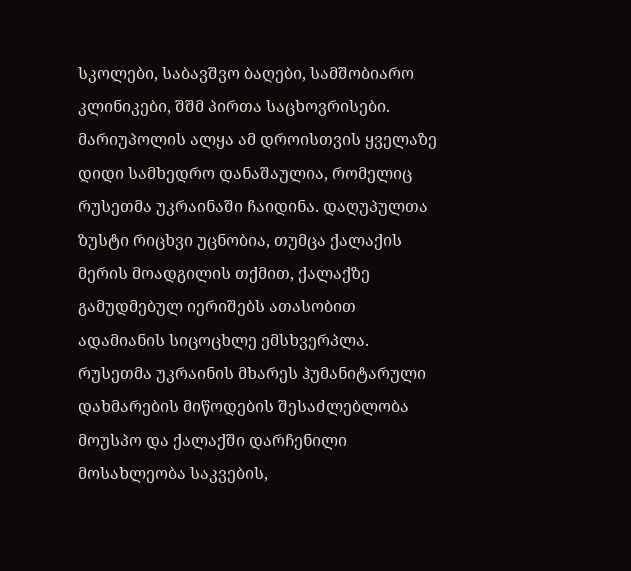სკოლები, საბავშვო ბაღები, სამშობიარო კლინიკები, შშმ პირთა საცხოვრისები. მარიუპოლის ალყა ამ დროისთვის ყველაზე დიდი სამხედრო დანაშაულია, რომელიც რუსეთმა უკრაინაში ჩაიდინა. დაღუპულთა ზუსტი რიცხვი უცნობია, თუმცა ქალაქის მერის მოადგილის თქმით, ქალაქზე გამუდმებულ იერიშებს ათასობით ადამიანის სიცოცხლე ემსხვერპლა. რუსეთმა უკრაინის მხარეს ჰუმანიტარული დახმარების მიწოდების შესაძლებლობა მოუსპო და ქალაქში დარჩენილი მოსახლეობა საკვების,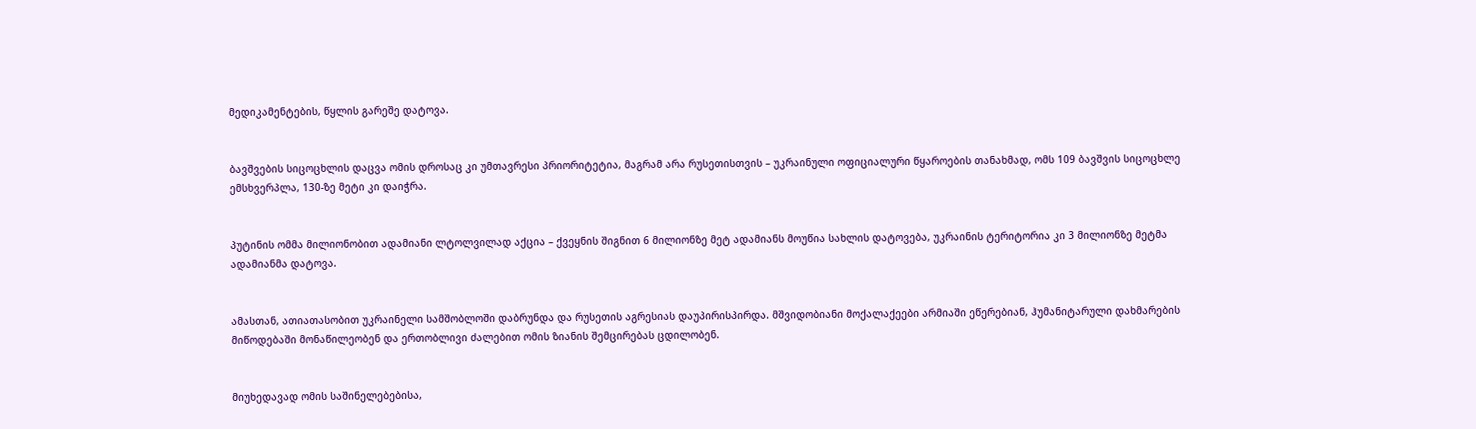მედიკამენტების, წყლის გარეშე დატოვა.


ბავშვების სიცოცხლის დაცვა ომის დროსაც კი უმთავრესი პრიორიტეტია, მაგრამ არა რუსეთისთვის – უკრაინული ოფიციალური წყაროების თანახმად, ომს 109 ბავშვის სიცოცხლე ემსხვერპლა, 130-ზე მეტი კი დაიჭრა.


პუტინის ომმა მილიონობით ადამიანი ლტოლვილად აქცია – ქვეყნის შიგნით 6 მილიონზე მეტ ადამიანს მოუწია სახლის დატოვება, უკრაინის ტერიტორია კი 3 მილიონზე მეტმა ადამიანმა დატოვა.


ამასთან, ათიათასობით უკრაინელი სამშობლოში დაბრუნდა და რუსეთის აგრესიას დაუპირისპირდა. მშვიდობიანი მოქალაქეები არმიაში ეწერებიან, ჰუმანიტარული დახმარების მიწოდებაში მონაწილეობენ და ერთობლივი ძალებით ომის ზიანის შემცირებას ცდილობენ.


მიუხედავად ომის საშინელებებისა,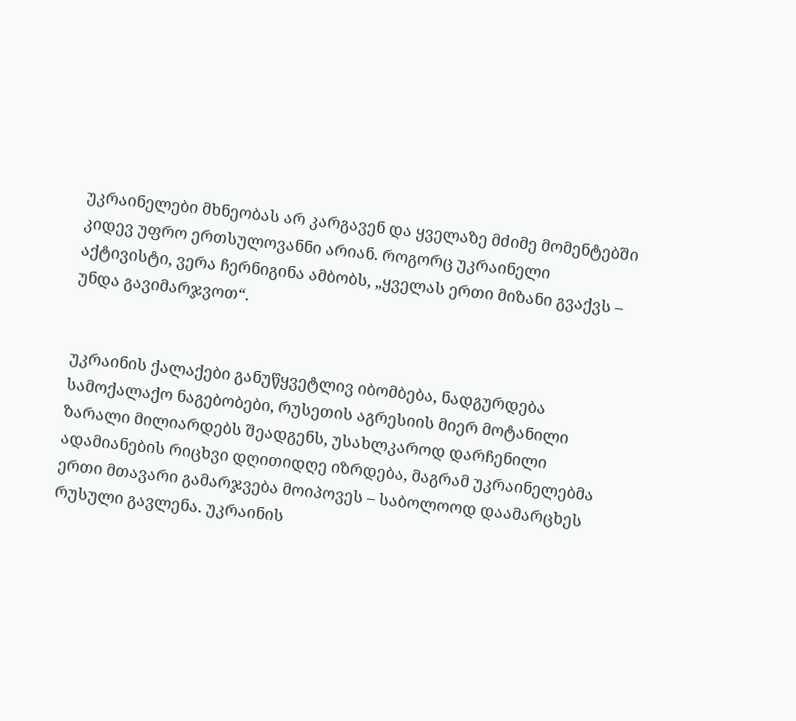უკრაინელები მხნეობას არ კარგავენ და ყველაზე მძიმე მომენტებში კიდევ უფრო ერთსულოვანნი არიან. როგორც უკრაინელი აქტივისტი, ვერა ჩერნიგინა ამბობს, „ყველას ერთი მიზანი გვაქვს – უნდა გავიმარჯვოთ“.


უკრაინის ქალაქები განუწყვეტლივ იბომბება, ნადგურდება სამოქალაქო ნაგებობები, რუსეთის აგრესიის მიერ მოტანილი ზარალი მილიარდებს შეადგენს, უსახლკაროდ დარჩენილი ადამიანების რიცხვი დღითიდღე იზრდება, მაგრამ უკრაინელებმა ერთი მთავარი გამარჯვება მოიპოვეს – საბოლოოდ დაამარცხეს რუსული გავლენა. უკრაინის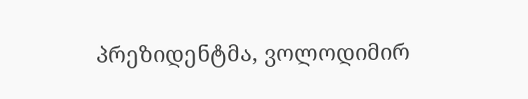პრეზიდენტმა, ვოლოდიმირ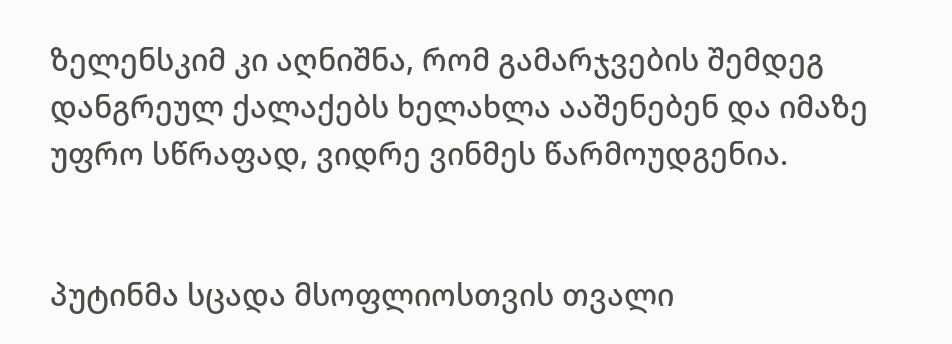ზელენსკიმ კი აღნიშნა, რომ გამარჯვების შემდეგ დანგრეულ ქალაქებს ხელახლა ააშენებენ და იმაზე უფრო სწრაფად, ვიდრე ვინმეს წარმოუდგენია.


პუტინმა სცადა მსოფლიოსთვის თვალი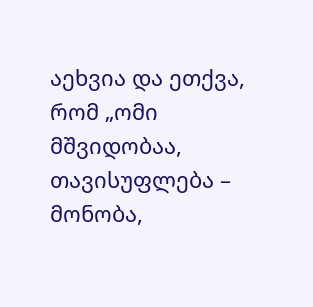აეხვია და ეთქვა, რომ „ომი მშვიდობაა, თავისუფლება – მონობა,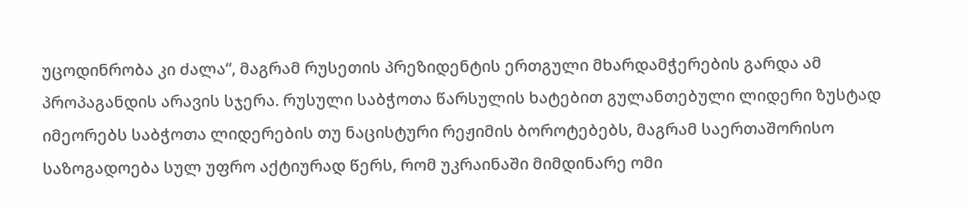უცოდინრობა კი ძალა“, მაგრამ რუსეთის პრეზიდენტის ერთგული მხარდამჭერების გარდა ამ პროპაგანდის არავის სჯერა. რუსული საბჭოთა წარსულის ხატებით გულანთებული ლიდერი ზუსტად იმეორებს საბჭოთა ლიდერების თუ ნაცისტური რეჟიმის ბოროტებებს, მაგრამ საერთაშორისო საზოგადოება სულ უფრო აქტიურად წერს, რომ უკრაინაში მიმდინარე ომი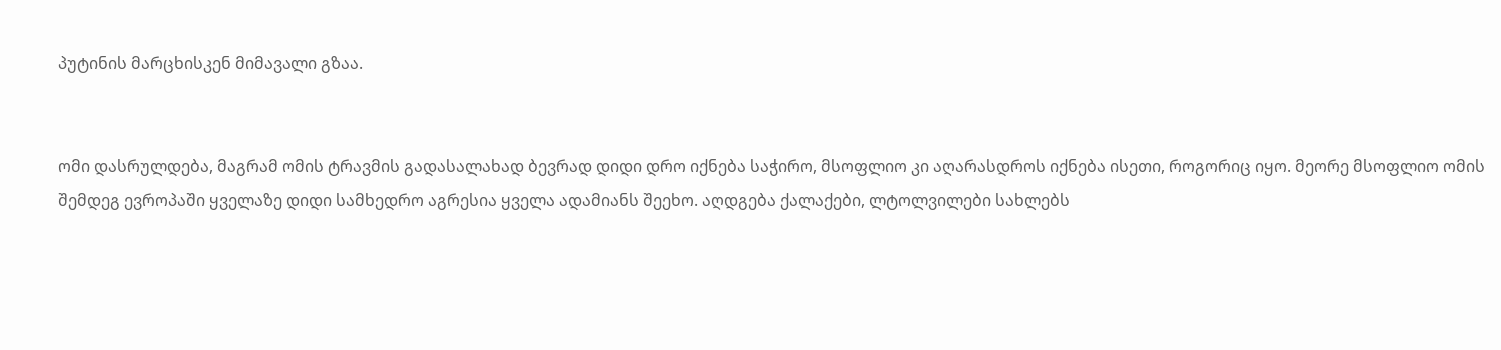პუტინის მარცხისკენ მიმავალი გზაა.


ომი დასრულდება, მაგრამ ომის ტრავმის გადასალახად ბევრად დიდი დრო იქნება საჭირო, მსოფლიო კი აღარასდროს იქნება ისეთი, როგორიც იყო. მეორე მსოფლიო ომის შემდეგ ევროპაში ყველაზე დიდი სამხედრო აგრესია ყველა ადამიანს შეეხო. აღდგება ქალაქები, ლტოლვილები სახლებს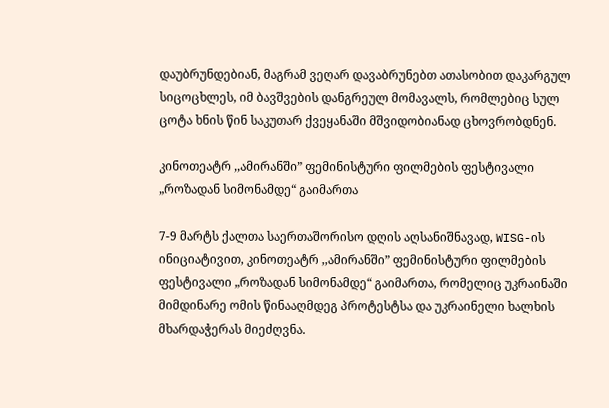დაუბრუნდებიან, მაგრამ ვეღარ დავაბრუნებთ ათასობით დაკარგულ სიცოცხლეს, იმ ბავშვების დანგრეულ მომავალს, რომლებიც სულ ცოტა ხნის წინ საკუთარ ქვეყანაში მშვიდობიანად ცხოვრობდნენ.

კინოთეატრ ,,ამირანში” ფემინისტური ფილმების ფესტივალი „როზადან სიმონამდე“ გაიმართა

7-9 მარტს ქალთა საერთაშორისო დღის აღსანიშნავად, WISG-ის ინიციატივით, კინოთეატრ ,,ამირანში” ფემინისტური ფილმების ფესტივალი „როზადან სიმონამდე“ გაიმართა, რომელიც უკრაინაში მიმდინარე ომის წინააღმდეგ პროტესტსა და უკრაინელი ხალხის მხარდაჭერას მიეძღვნა.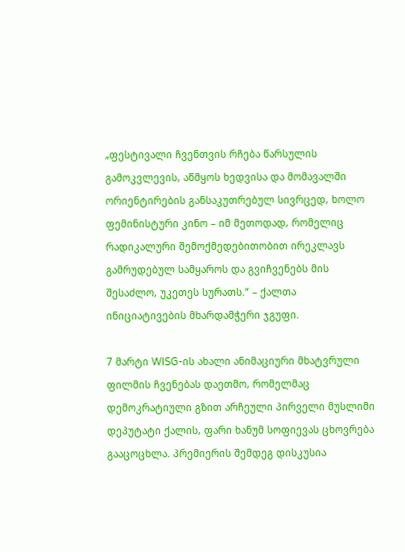„ფესტივალი ჩვენთვის რჩება წარსულის გამოკვლევის, აწმყოს ხედვისა და მომავალში ორიენტირების განსაკუთრებულ სივრცედ, ხოლო ფემინისტური კინო – იმ მეთოდად, რომელიც რადიკალური შემოქმედებითობით ირეკლავს გამრუდებულ სამყაროს და გვიჩვენებს მის შესაძლო, უკეთეს სურათს.“ – ქალთა ინიციატივების მხარდამჭერი ჯგუფი.

7 მარტი WISG-ის ახალი ანიმაციური მხატვრული ფილმის ჩვენებას დაეთმო, რომელმაც დემოკრატიული გზით არჩეული პირველი მუსლიმი დეპუტატი ქალის, ფარი ხანუმ სოფიევას ცხოვრება გააცოცხლა. პრემიერის შემდეგ დისკუსია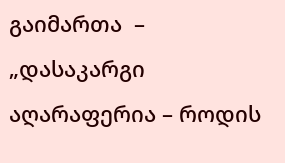გაიმართა  – „დასაკარგი აღარაფერია – როდის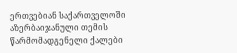ერთვებიან საქართველოში აზერბაიჯანული თემის წარმომადგენელი ქალები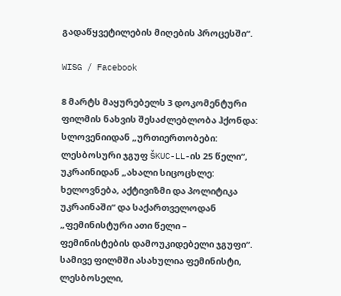გადაწყვეტილების მიღების პროცესში“.

WISG / Facebook

8 მარტს მაყურებელს 3 დოკომენტური ფილმის ნახვის შესაძლებლობა ჰქონდა: სლოვენიიდან „ურთიერთობები: ლესბოსური ჯგუფ ŠKUC-LL-ის 25 წელი“, უკრაინიდან „ახალი სიცოცხლე: ხელოვნება, აქტივიზმი და პოლიტიკა უკრაინაში“ და საქართველოდან „ფემინისტური ათი წელი – ფემინისტების დამოუკიდებელი ჯგუფი“. სამივე ფილმში ასახულია ფემინისტი, ლესბოსელი,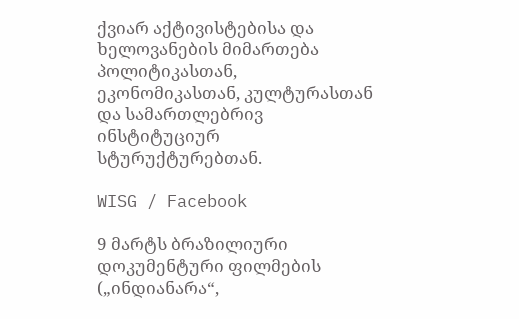ქვიარ აქტივისტებისა და ხელოვანების მიმართება პოლიტიკასთან, ეკონომიკასთან, კულტურასთან და სამართლებრივ ინსტიტუციურ სტურუქტურებთან.

WISG / Facebook

9 მარტს ბრაზილიური დოკუმენტური ფილმების („ინდიანარა“,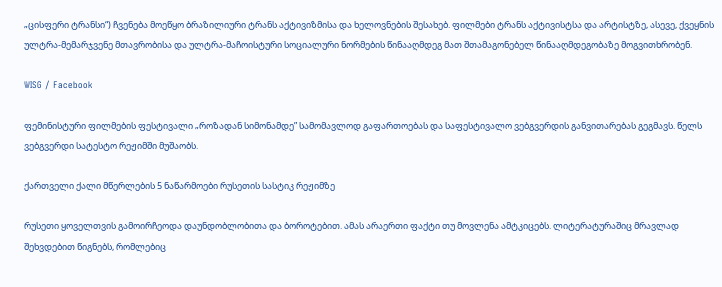„ცისფერი ტრანსი“) ჩვენება მოეწყო ბრაზილიური ტრანს აქტივიზმისა და ხელოვნების შესახებ. ფილმები ტრანს აქტივისტსა და არტისტზე, ასევე, ქვეყნის ულტრა-მემარჯვენე მთავრობისა და ულტრა-მაჩოისტური სოციალური ნორმების წინააღმდეგ მათ შთამაგონებელ წინააღმდეგობაზე მოგვითხრობენ.

WISG / Facebook

ფემინისტური ფილმების ფესტივალი „როზადან სიმონამდე” სამომავლოდ გაფართოებას და საფესტივალო ვებგვერდის განვითარებას გეგმავს. წელს ვებგვერდი სატესტო რეჟიმში მუშაობს.

ქართველი ქალი მწერლების 5 ნაწარმოები რუსეთის სასტიკ რეჟიმზე

რუსეთი ყოველთვის გამოირჩეოდა დაუნდობლობითა და ბოროტებით. ამას არაერთი ფაქტი თუ მოვლენა ამტკიცებს. ლიტერატურაშიც მრავლად შეხვდებით წიგნებს, რომლებიც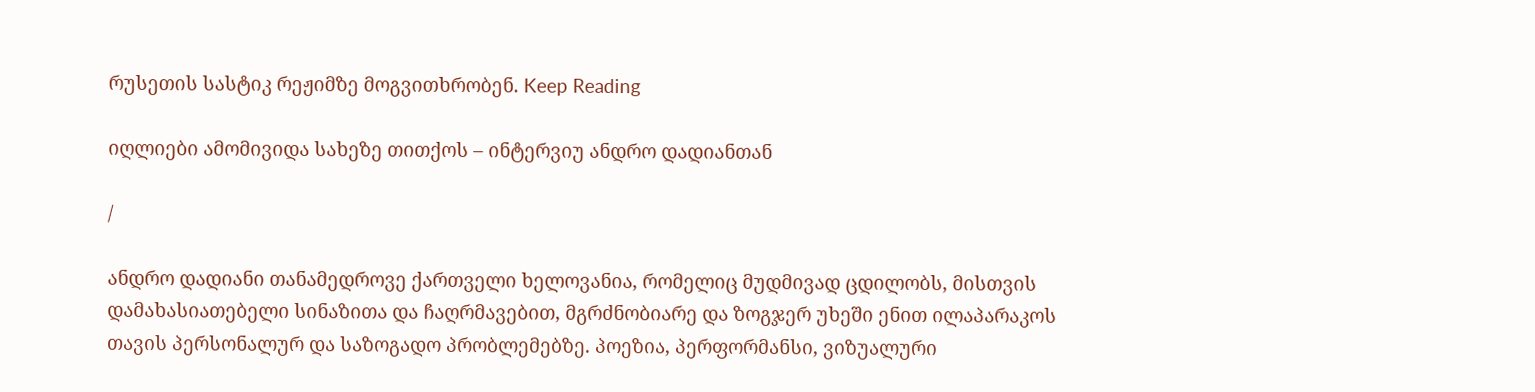რუსეთის სასტიკ რეჟიმზე მოგვითხრობენ. Keep Reading

იღლიები ამომივიდა სახეზე თითქოს – ინტერვიუ ანდრო დადიანთან

/

ანდრო დადიანი თანამედროვე ქართველი ხელოვანია, რომელიც მუდმივად ცდილობს, მისთვის დამახასიათებელი სინაზითა და ჩაღრმავებით, მგრძნობიარე და ზოგჯერ უხეში ენით ილაპარაკოს თავის პერსონალურ და საზოგადო პრობლემებზე. პოეზია, პერფორმანსი, ვიზუალური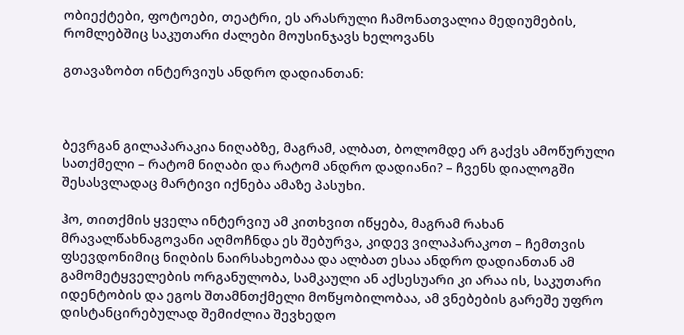ობიექტები, ფოტოები, თეატრი, ეს არასრული ჩამონათვალია მედიუმების, რომლებშიც საკუთარი ძალები მოუსინჯავს ხელოვანს

გთავაზობთ ინტერვიუს ანდრო დადიანთან:



ბევრგან გილაპარაკია ნიღაბზე, მაგრამ, ალბათ, ბოლომდე არ გაქვს ამოწურული სათქმელი – რატომ ნიღაბი და რატომ ანდრო დადიანი? – ჩვენს დიალოგში შესასვლადაც მარტივი იქნება ამაზე პასუხი.

ჰო, თითქმის ყველა ინტერვიუ ამ კითხვით იწყება, მაგრამ რახან მრავალწახნაგოვანი აღმოჩნდა ეს შებურვა, კიდევ ვილაპარაკოთ – ჩემთვის ფსევდონიმიც ნიღბის ნაირსახეობაა და ალბათ ესაა ანდრო დადიანთან ამ გამომეტყველების ორგანულობა, სამკაული ან აქსესუარი კი არაა ის, საკუთარი იდენტობის და ეგოს შთამნთქმელი მოწყობილობაა, ამ ვნებების გარეშე უფრო დისტანცირებულად შემიძლია შევხედო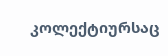კოლექტიურსაც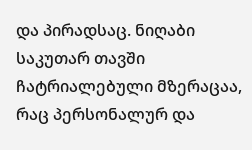და პირადსაც. ნიღაბი საკუთარ თავში ჩატრიალებული მზერაცაა, რაც პერსონალურ და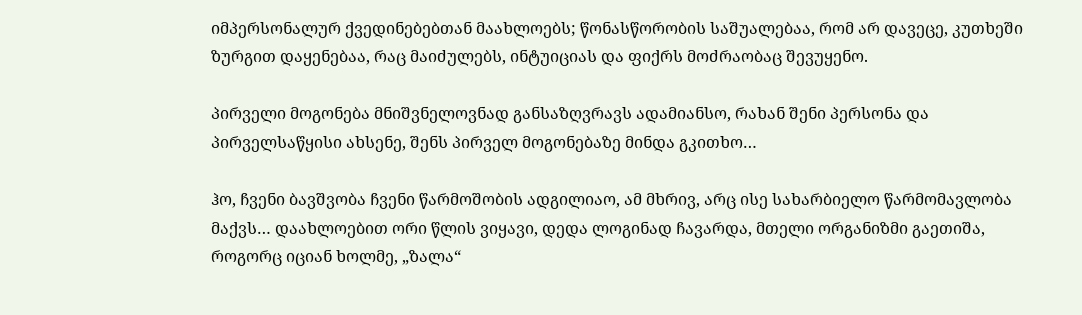იმპერსონალურ ქვედინებებთან მაახლოებს; წონასწორობის საშუალებაა, რომ არ დავეცე, კუთხეში ზურგით დაყენებაა, რაც მაიძულებს, ინტუიციას და ფიქრს მოძრაობაც შევუყენო.

პირველი მოგონება მნიშვნელოვნად განსაზღვრავს ადამიანსო, რახან შენი პერსონა და პირველსაწყისი ახსენე, შენს პირველ მოგონებაზე მინდა გკითხო…

ჰო, ჩვენი ბავშვობა ჩვენი წარმოშობის ადგილიაო, ამ მხრივ, არც ისე სახარბიელო წარმომავლობა მაქვს… დაახლოებით ორი წლის ვიყავი, დედა ლოგინად ჩავარდა, მთელი ორგანიზმი გაეთიშა, როგორც იციან ხოლმე, „ზალა“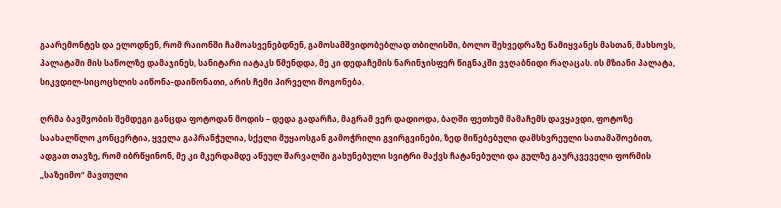გაარემონტეს და ელოდნენ, რომ რაიონში ჩამოასვენებდნენ, გამოსამშვიდობებლად თბილისში, ბოლო შეხვედრაზე წამიყვანეს მასთან, მახსოვს, პალატაში მის საწოლზე დამაჯინეს, სანიტარი იატაკს წმენდდა, მე კი დედაჩემის ნარინჯისფერ წიგნაკში ვჯღაბნიდი რაღაცას. ის მზიანი პალატა, სიკვდილ-სიცოცხლის აიწონა-დაიწონათი, არის ჩემი პირველი მოგონება.

ღრმა ბავშვობის შემდეგი განცდა ფოტოდან მოდის – დედა გადარჩა, მაგრამ ვერ დადიოდა, ბაღში ფეთხუმ მამაჩემს დავყავდი, ფოტოზე საახალწლო კონცერტია, ყველა გაპრანჭულია, სქელი მუყაოსგან გამოჭრილი გვირგვინები, ზედ მიწებებული დამსხვრეული სათამაშოებით, ადგათ თავზე, რომ იბრწყინონ, მე კი მკერდამდე აწეულ შარვალში გახუნებული სვიტრი მაქვს ჩატანებული და გულზე გაურკვეველი ფორმის „საზეიმო“ მავთული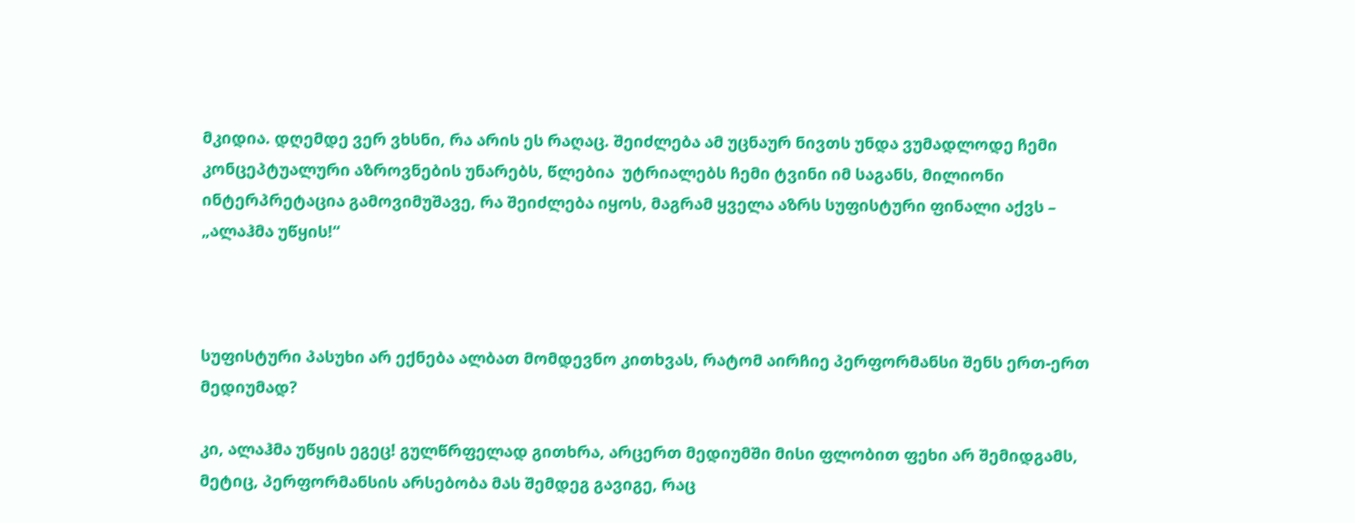მკიდია. დღემდე ვერ ვხსნი, რა არის ეს რაღაც. შეიძლება ამ უცნაურ ნივთს უნდა ვუმადლოდე ჩემი კონცეპტუალური აზროვნების უნარებს, წლებია  უტრიალებს ჩემი ტვინი იმ საგანს, მილიონი ინტერპრეტაცია გამოვიმუშავე, რა შეიძლება იყოს, მაგრამ ყველა აზრს სუფისტური ფინალი აქვს – „ალაჰმა უწყის!“



სუფისტური პასუხი არ ექნება ალბათ მომდევნო კითხვას, რატომ აირჩიე პერფორმანსი შენს ერთ-ერთ მედიუმად?

კი, ალაჰმა უწყის ეგეც! გულწრფელად გითხრა, არცერთ მედიუმში მისი ფლობით ფეხი არ შემიდგამს, მეტიც, პერფორმანსის არსებობა მას შემდეგ გავიგე, რაც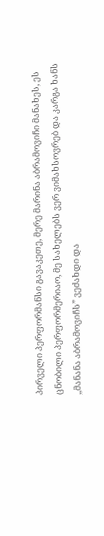პირველი პერფორმანსი გავაკეთე, მერე მარინა აბრამოვიჩი მანახეს, ეს ცნობილი პერფორმერიაო, მე სახელებს ვერ ვიმახსოვრებ და კარგა ხანს ,,მანანა აბრამოვიჩს” ვეძახდი და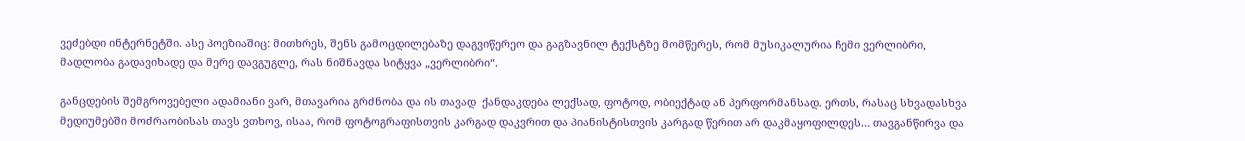ვეძებდი ინტერნეტში. ასე პოეზიაშიც: მითხრეს, შენს გამოცდილებაზე დაგვიწერეო და გაგზავნილ ტექსტზე მომწერეს, რომ მუსიკალურია ჩემი ვერლიბრი, მადლობა გადავიხადე და მერე დავგუგლე, რას ნიშნავდა სიტყვა „ვერლიბრი“.

განცდების შემგროვებელი ადამიანი ვარ, მთავარია გრძნობა და ის თავად  ქანდაკდება ლექსად, ფოტოდ, ობიექტად ან პერფორმანსად. ერთს, რასაც სხვადასხვა მედიუმებში მოძრაობისას თავს ვთხოვ, ისაა, რომ ფოტოგრაფისთვის კარგად დაკვრით და პიანისტისთვის კარგად წერით არ დაკმაყოფილდეს… თავგანწირვა და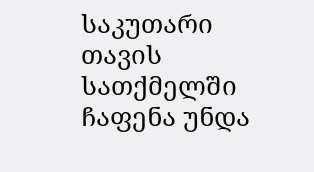საკუთარი თავის სათქმელში ჩაფენა უნდა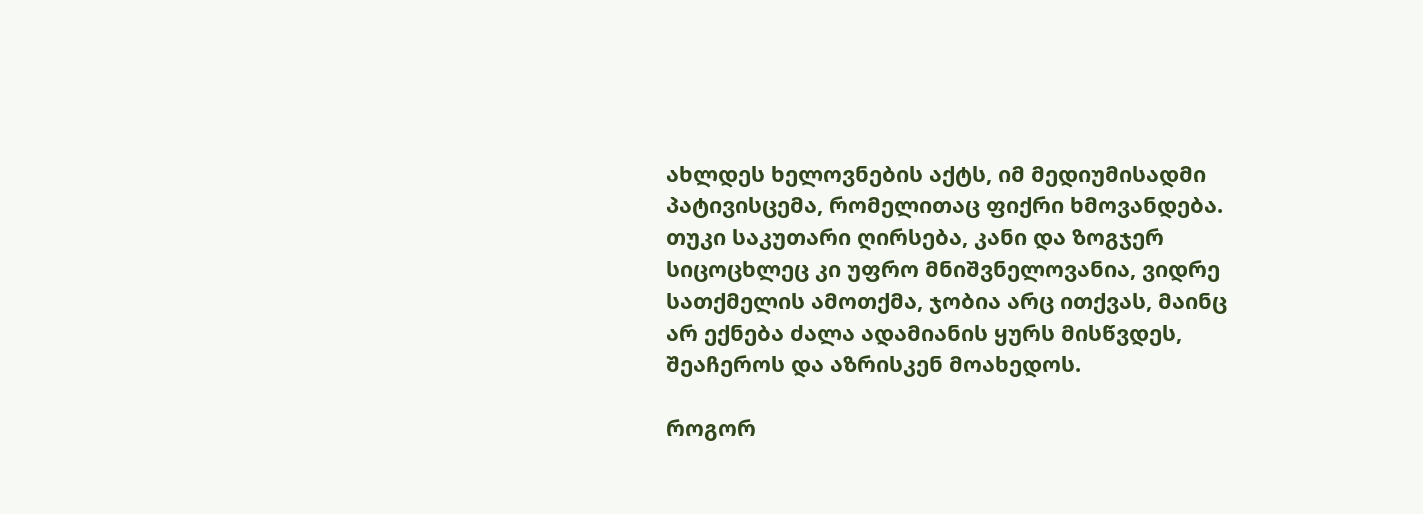ახლდეს ხელოვნების აქტს, იმ მედიუმისადმი პატივისცემა, რომელითაც ფიქრი ხმოვანდება. თუკი საკუთარი ღირსება, კანი და ზოგჯერ სიცოცხლეც კი უფრო მნიშვნელოვანია, ვიდრე სათქმელის ამოთქმა, ჯობია არც ითქვას, მაინც არ ექნება ძალა ადამიანის ყურს მისწვდეს, შეაჩეროს და აზრისკენ მოახედოს.

როგორ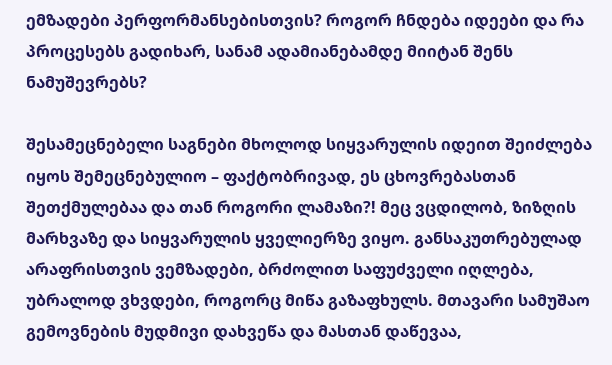ემზადები პერფორმანსებისთვის? როგორ ჩნდება იდეები და რა პროცესებს გადიხარ, სანამ ადამიანებამდე მიიტან შენს ნამუშევრებს?

შესამეცნებელი საგნები მხოლოდ სიყვარულის იდეით შეიძლება იყოს შემეცნებულიო – ფაქტობრივად, ეს ცხოვრებასთან შეთქმულებაა და თან როგორი ლამაზი?! მეც ვცდილობ, ზიზღის მარხვაზე და სიყვარულის ყველიერზე ვიყო. განსაკუთრებულად არაფრისთვის ვემზადები, ბრძოლით საფუძველი იღლება, უბრალოდ ვხვდები, როგორც მიწა გაზაფხულს. მთავარი სამუშაო გემოვნების მუდმივი დახვეწა და მასთან დაწევაა,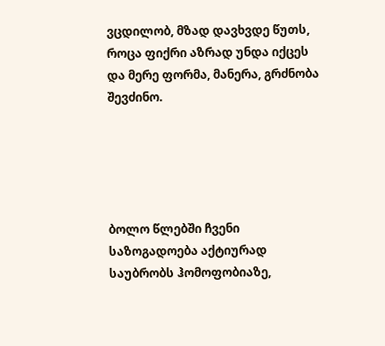ვცდილობ, მზად დავხვდე წუთს, როცა ფიქრი აზრად უნდა იქცეს და მერე ფორმა, მანერა, გრძნობა შევძინო.





ბოლო წლებში ჩვენი საზოგადოება აქტიურად საუბრობს ჰომოფობიაზე,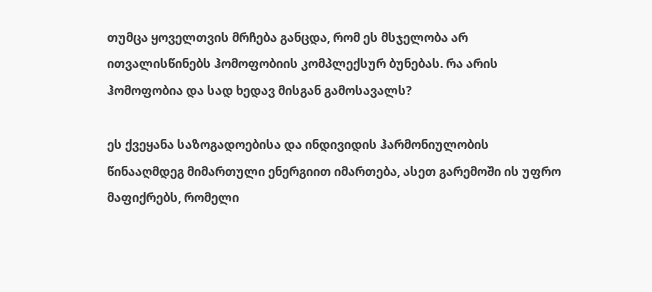თუმცა ყოველთვის მრჩება განცდა, რომ ეს მსჯელობა არ ითვალისწინებს ჰომოფობიის კომპლექსურ ბუნებას. რა არის ჰომოფობია და სად ხედავ მისგან გამოსავალს?

ეს ქვეყანა საზოგადოებისა და ინდივიდის ჰარმონიულობის წინააღმდეგ მიმართული ენერგიით იმართება, ასეთ გარემოში ის უფრო მაფიქრებს, რომელი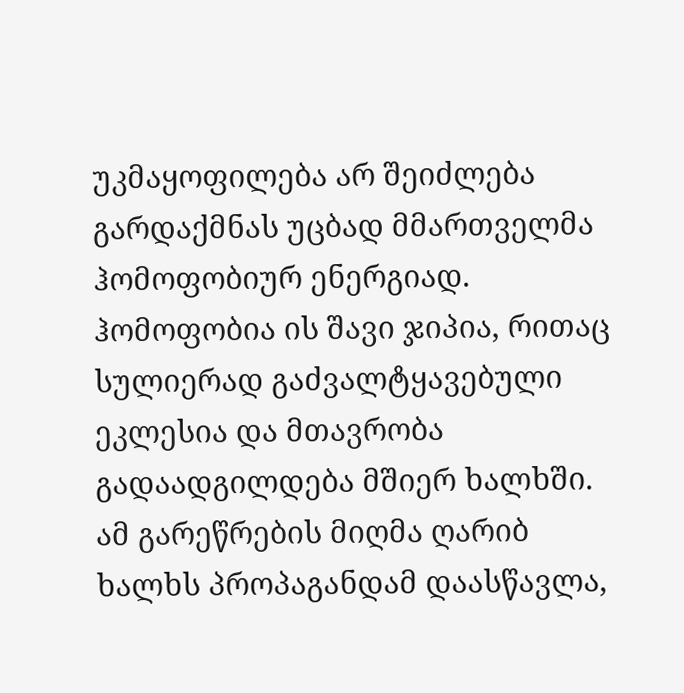უკმაყოფილება არ შეიძლება გარდაქმნას უცბად მმართველმა ჰომოფობიურ ენერგიად. ჰომოფობია ის შავი ჯიპია, რითაც სულიერად გაძვალტყავებული ეკლესია და მთავრობა გადაადგილდება მშიერ ხალხში. ამ გარეწრების მიღმა ღარიბ ხალხს პროპაგანდამ დაასწავლა,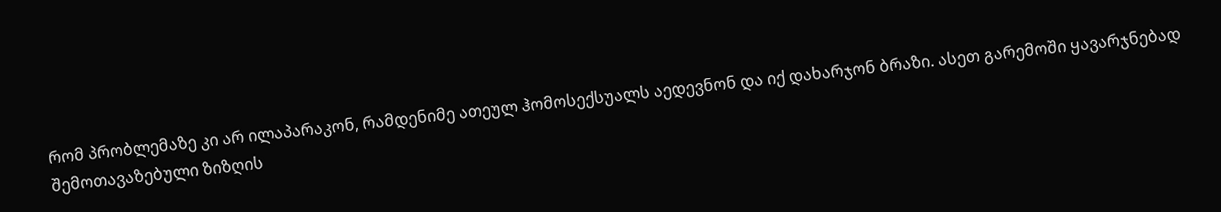რომ პრობლემაზე კი არ ილაპარაკონ, რამდენიმე ათეულ ჰომოსექსუალს აედევნონ და იქ დახარჯონ ბრაზი. ასეთ გარემოში ყავარჯნებად შემოთავაზებული ზიზღის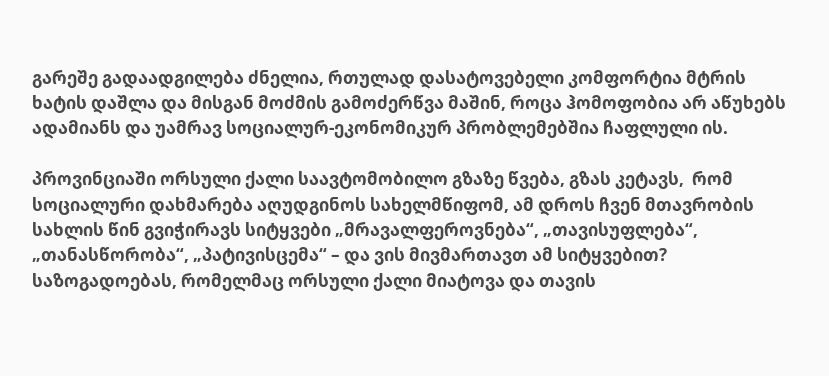გარეშე გადაადგილება ძნელია, რთულად დასატოვებელი კომფორტია მტრის ხატის დაშლა და მისგან მოძმის გამოძერწვა მაშინ, როცა ჰომოფობია არ აწუხებს ადამიანს და უამრავ სოციალურ-ეკონომიკურ პრობლემებშია ჩაფლული ის.

პროვინციაში ორსული ქალი საავტომობილო გზაზე წვება, გზას კეტავს,  რომ სოციალური დახმარება აღუდგინოს სახელმწიფომ, ამ დროს ჩვენ მთავრობის სახლის წინ გვიჭირავს სიტყვები „მრავალფეროვნება“, „თავისუფლება“, „თანასწორობა“, „პატივისცემა“ – და ვის მივმართავთ ამ სიტყვებით? საზოგადოებას, რომელმაც ორსული ქალი მიატოვა და თავის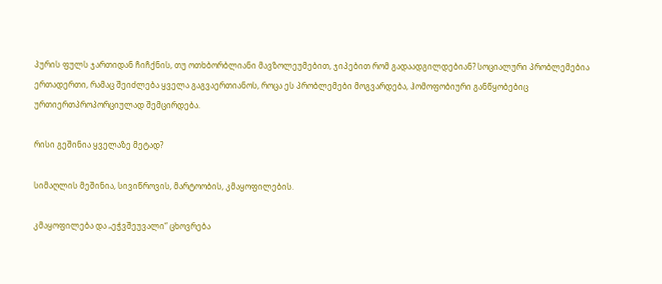პურის ფულს ჯართიდან ჩიჩქნის, თუ ოთხბორბლიანი მავზოლეუმებით, ჯიპებით რომ გადაადგილდებიან? სოციალური პრობლემებია ერთადერთი, რამაც შეიძლება ყველა გაგვაერთიანოს, როცა ეს პრობლემები მოგვარდება, ჰომოფობიური განწყობებიც ურთიერთპროპორციულად შემცირდება.

რისი გეშინია ყველაზე მეტად?

სიმაღლის მეშინია, სივიწროვის, მარტოობის, კმაყოფილების.

კმაყოფილება და „ეჭვშეუვალი“ ცხოვრება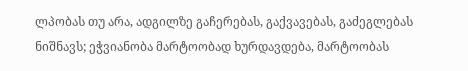ლპობას თუ არა, ადგილზე გაჩერებას, გაქვავებას, გაძეგლებას ნიშნავს; ეჭვიანობა მარტოობად ხურდავდება, მარტოობას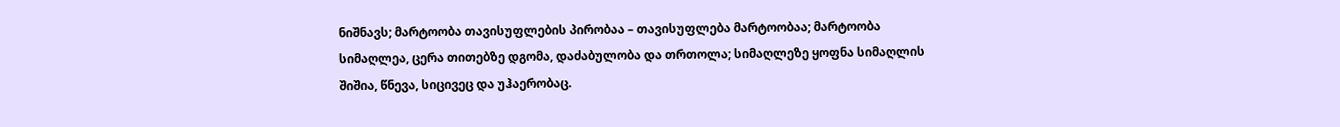ნიშნავს; მარტოობა თავისუფლების პირობაა – თავისუფლება მარტოობაა; მარტოობა სიმაღლეა, ცერა თითებზე დგომა, დაძაბულობა და თრთოლა; სიმაღლეზე ყოფნა სიმაღლის შიშია, წნევა, სიცივეც და უჰაერობაც.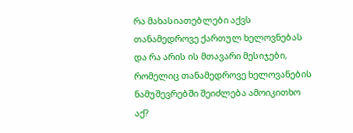რა მახასიათებლები აქვს თანამედროვე ქართულ ხელოვნებას და რა არის ის მთავარი მესიჯები, რომელიც თანამედროვე ხელოვანების ნამუშევრებში შეიძლება ამოიკითხო აქ?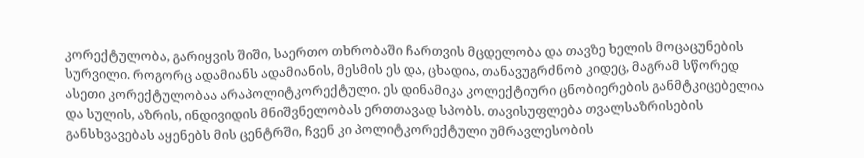კორექტულობა, გარიყვის შიში, საერთო თხრობაში ჩართვის მცდელობა და თავზე ხელის მოცაცუნების სურვილი. როგორც ადამიანს ადამიანის, მესმის ეს და, ცხადია, თანავუგრძნობ კიდეც, მაგრამ სწორედ ასეთი კორექტულობაა არაპოლიტკორექტული. ეს დინამიკა კოლექტიური ცნობიერების განმტკიცებელია და სულის, აზრის, ინდივიდის მნიშვნელობას ერთთავად სპობს. თავისუფლება თვალსაზრისების განსხვავებას აყენებს მის ცენტრში, ჩვენ კი პოლიტკორექტული უმრავლესობის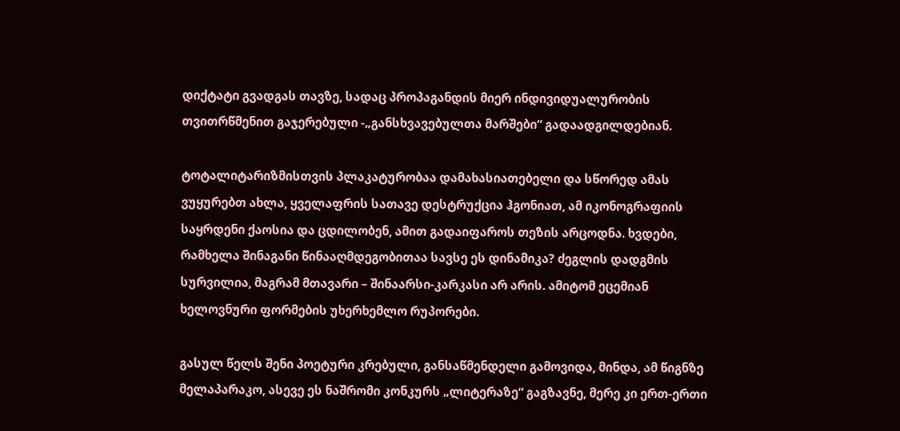დიქტატი გვადგას თავზე, სადაც პროპაგანდის მიერ ინდივიდუალურობის თვითრწმენით გაჯერებული -„განსხვავებულთა მარშები“ გადაადგილდებიან.

ტოტალიტარიზმისთვის პლაკატურობაა დამახასიათებელი და სწორედ ამას ვუყურებთ ახლა, ყველაფრის სათავე დესტრუქცია ჰგონიათ, ამ იკონოგრაფიის საყრდენი ქაოსია და ცდილობენ, ამით გადაიფაროს თეზის არცოდნა. ხვდები, რამხელა შინაგანი წინააღმდეგობითაა სავსე ეს დინამიკა? ძეგლის დადგმის სურვილია, მაგრამ მთავარი – შინაარსი-კარკასი არ არის. ამიტომ ეცემიან ხელოვნური ფორმების უხერხემლო რუპორები.

გასულ წელს შენი პოეტური კრებული, განსაწმენდელი გამოვიდა, მინდა, ამ წიგნზე მელაპარაკო, ასევე ეს ნაშრომი კონკურს „ლიტერაზე“ გაგზავნე, მერე კი ერთ-ერთი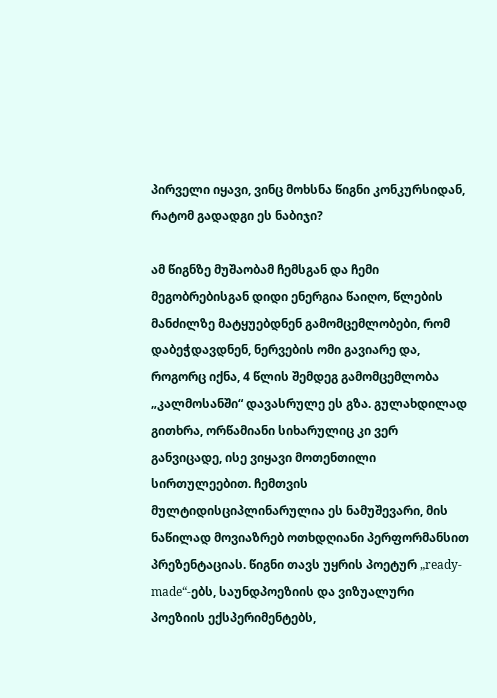პირველი იყავი, ვინც მოხსნა წიგნი კონკურსიდან, რატომ გადადგი ეს ნაბიჯი?

ამ წიგნზე მუშაობამ ჩემსგან და ჩემი მეგობრებისგან დიდი ენერგია წაიღო, წლების მანძილზე მატყუებდნენ გამომცემლობები, რომ დაბეჭდავდნენ, ნერვების ომი გავიარე და, როგორც იქნა, 4 წლის შემდეგ გამომცემლობა „კალმოსანში“ დავასრულე ეს გზა. გულახდილად გითხრა, ორწამიანი სიხარულიც კი ვერ განვიცადე, ისე ვიყავი მოთენთილი სირთულეებით. ჩემთვის მულტიდისციპლინარულია ეს ნამუშევარი, მის ნაწილად მოვიაზრებ ოთხდღიანი პერფორმანსით პრეზენტაციას. წიგნი თავს უყრის პოეტურ „ready-made“-ებს, საუნდპოეზიის და ვიზუალური პოეზიის ექსპერიმენტებს,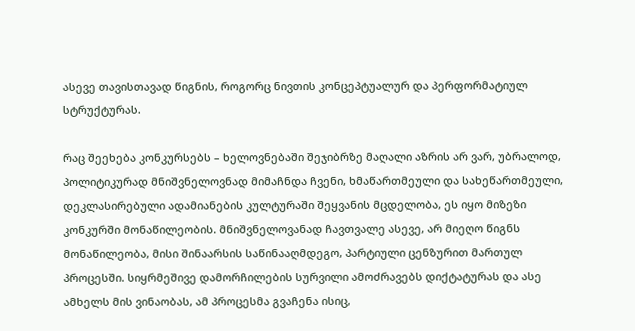ასევე თავისთავად წიგნის, როგორც ნივთის კონცეპტუალურ და პერფორმატიულ სტრუქტურას.

რაც შეეხება კონკურსებს – ხელოვნებაში შეჯიბრზე მაღალი აზრის არ ვარ, უბრალოდ, პოლიტიკურად მნიშვნელოვნად მიმაჩნდა ჩვენი, ხმაწართმეული და სახეწართმეული, დეკლასირებული ადამიანების კულტურაში შეყვანის მცდელობა, ეს იყო მიზეზი კონკურში მონაწილეობის. მნიშვნელოვანად ჩავთვალე ასევე, არ მიეღო წიგნს მონაწილეობა, მისი შინაარსის საწინააღმდეგო, პარტიული ცენზურით მართულ პროცესში. სიყრმეშივე დამორჩილების სურვილი ამოძრავებს დიქტატურას და ასე ამხელს მის ვინაობას, ამ პროცესმა გვაჩენა ისიც,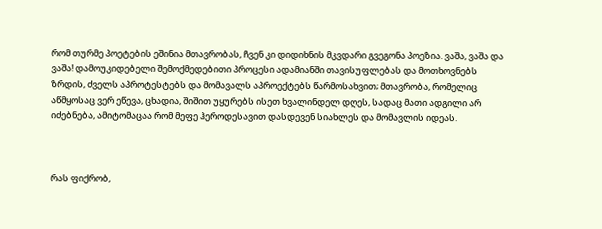რომ თურმე პოეტების ეშინია მთავრობას, ჩვენ კი დიდიხნის მკვდარი გვეგონა პოეზია. ვაშა, ვაშა და ვაშა! დამოუკიდებელი შემოქმედებითი პროცესი ადამიანში თავისუფლებას და მოთხოვნებს ზრდის, ძველს აპროტესტებს და მომავალს აპროექტებს წარმოსახვით; მთავრობა, რომელიც აწმყოსაც ვერ ეწევა, ცხადია, შიშით უყურებს ისეთ ხვალინდელ დღეს, სადაც მათი ადგილი არ იძებნება, ამიტომაცაა რომ მეფე ჰეროდესავით დასდევენ სიახლეს და მომავლის იდეას.



რას ფიქრობ,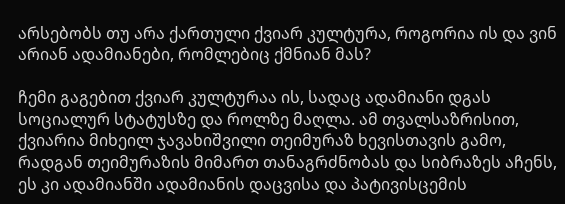არსებობს თუ არა ქართული ქვიარ კულტურა, როგორია ის და ვინ არიან ადამიანები, რომლებიც ქმნიან მას?

ჩემი გაგებით ქვიარ კულტურაა ის, სადაც ადამიანი დგას სოციალურ სტატუსზე და როლზე მაღლა. ამ თვალსაზრისით, ქვიარია მიხეილ ჯავახიშვილი თეიმურაზ ხევისთავის გამო, რადგან თეიმურაზის მიმართ თანაგრძნობას და სიბრაზეს აჩენს, ეს კი ადამიანში ადამიანის დაცვისა და პატივისცემის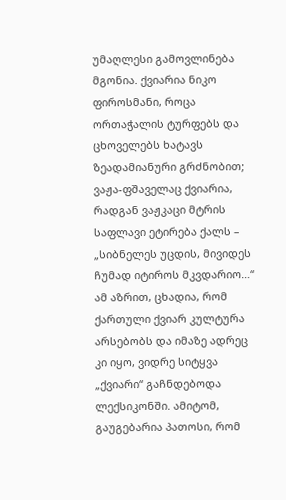უმაღლესი გამოვლინება მგონია. ქვიარია ნიკო ფიროსმანი, როცა ორთაჭალის ტურფებს და ცხოველებს ხატავს ზეადამიანური გრძნობით; ვაჟა-ფშაველაც ქვიარია, რადგან ვაჟკაცი მტრის საფლავი ეტირება ქალს – „სიბნელეს უცდის, მივიდეს ჩუმად იტიროს მკვდარიო…“ ამ აზრით, ცხადია, რომ ქართული ქვიარ კულტურა არსებობს და იმაზე ადრეც კი იყო, ვიდრე სიტყვა „ქვიარი“ გაჩნდებოდა ლექსიკონში. ამიტომ, გაუგებარია პათოსი, რომ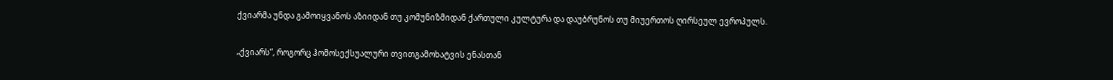ქვიარმა უნდა გამოიყვანოს აზიიდან თუ კომუნიზმიდან ქართული კულტურა და დაუბრუნოს თუ მიუერთოს ღირსეულ ევროპულს.

„ქვიარს“, როგორც ჰომოსექსუალური თვითგამოხატვის ენასთან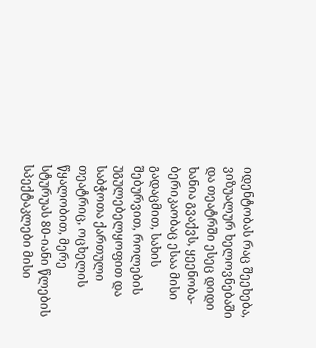იდენტობას რაც შეეხება, ვიზუალურ ხელოვნებაში და თეატრში ესეც დიდი ხანია გვაქვს, ყეენობა-ბერიკაობაც ესაა მისი გადაცმით, სახის შებურვით, როლების უგულებელყოფით და საბჭოთა ქართული თეატრიც, ოცხელის წყალობით, მერე სტურუას 80-იანი წლების სპექტაკლები მისი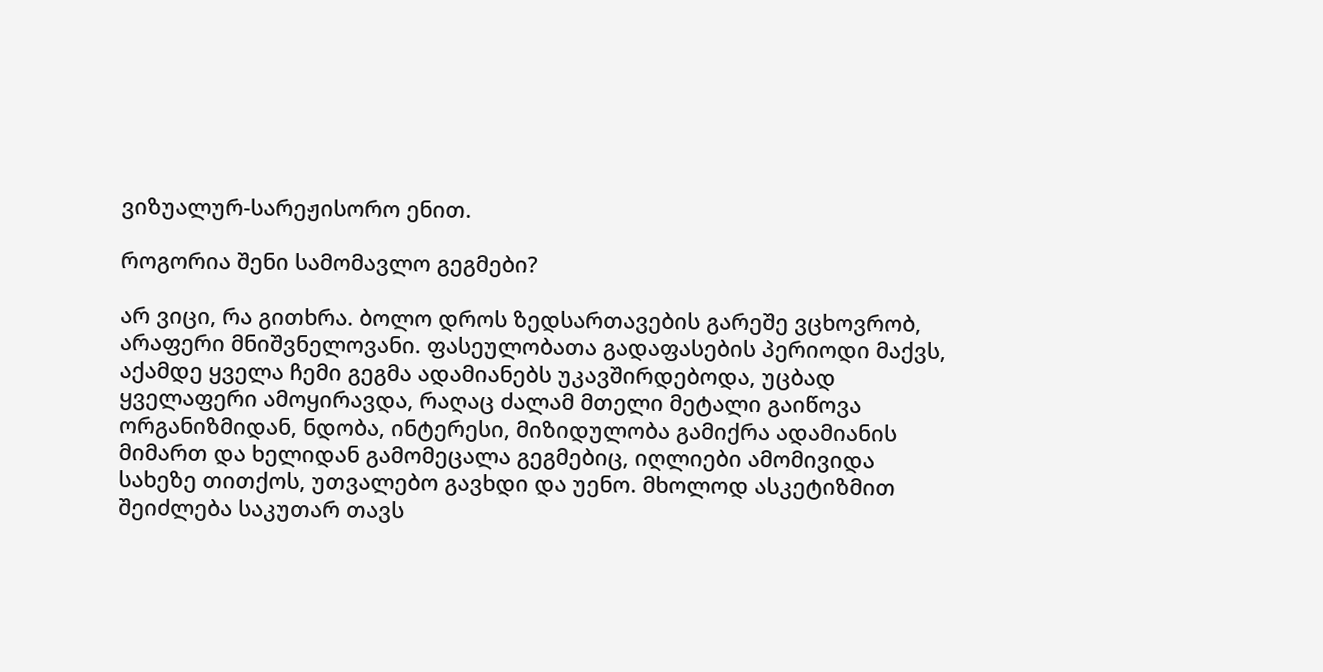ვიზუალურ-სარეჟისორო ენით.

როგორია შენი სამომავლო გეგმები?

არ ვიცი, რა გითხრა. ბოლო დროს ზედსართავების გარეშე ვცხოვრობ, არაფერი მნიშვნელოვანი. ფასეულობათა გადაფასების პერიოდი მაქვს, აქამდე ყველა ჩემი გეგმა ადამიანებს უკავშირდებოდა, უცბად ყველაფერი ამოყირავდა, რაღაც ძალამ მთელი მეტალი გაიწოვა ორგანიზმიდან, ნდობა, ინტერესი, მიზიდულობა გამიქრა ადამიანის მიმართ და ხელიდან გამომეცალა გეგმებიც, იღლიები ამომივიდა სახეზე თითქოს, უთვალებო გავხდი და უენო. მხოლოდ ასკეტიზმით შეიძლება საკუთარ თავს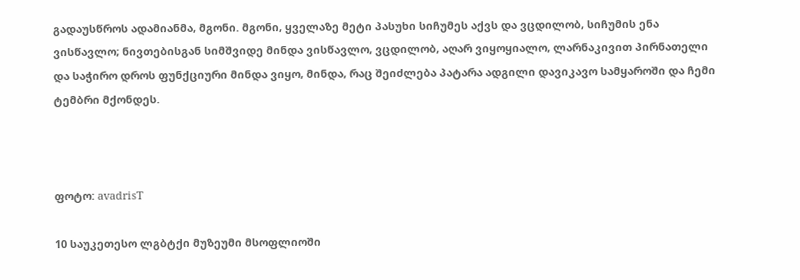გადაუსწროს ადამიანმა, მგონი. მგონი, ყველაზე მეტი პასუხი სიჩუმეს აქვს და ვცდილობ, სიჩუმის ენა ვისწავლო; ნივთებისგან სიმშვიდე მინდა ვისწავლო, ვცდილობ, აღარ ვიყოყიალო, ლარნაკივით პირნათელი და საჭირო დროს ფუნქციური მინდა ვიყო, მინდა, რაც შეიძლება პატარა ადგილი დავიკავო სამყაროში და ჩემი ტემბრი მქონდეს.



ფოტო: avadrisT

10 საუკეთესო ლგბტქი მუზეუმი მსოფლიოში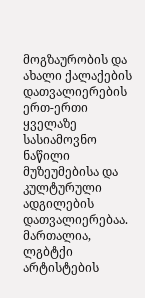მოგზაურობის და ახალი ქალაქების დათვალიერების ერთ-ერთი ყველაზე სასიამოვნო ნაწილი მუზეუმებისა და კულტურული ადგილების დათვალიერებაა. მართალია, ლგბტქი არტისტების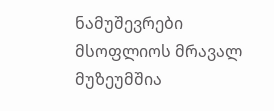ნამუშევრები მსოფლიოს მრავალ მუზეუმშია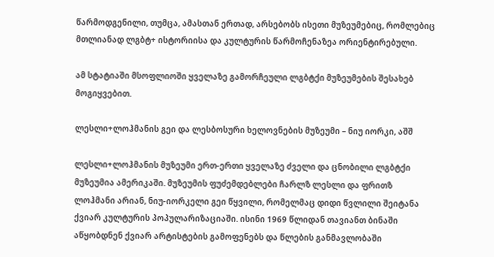წარმოდგენილი, თუმცა, ამასთან ერთად, არსებობს ისეთი მუზეუმებიც, რომლებიც მთლიანად ლგბტ+ ისტორიისა და კულტურის წარმოჩენაზეა ორიენტირებული.

ამ სტატიაში მსოფლიოში ყველაზე გამორჩეული ლგბტქი მუზეუმების შესახებ მოგიყვებით.

ლესლი+ლოჰმანის გეი და ლესბოსური ხელოვნების მუზეუმი – ნიუ იორკი, აშშ

ლესლი+ლოჰმანის მუზეუმი ერთ-ერთი ყველაზე ძველი და ცნობილი ლგბტქი მუზეუმია ამერიკაში. მუზეუმის ფუძემდებლები ჩარლზ ლესლი და ფრითზ ლოჰმანი არიან, ნიუ-იორკელი გეი წყვილი, რომელმაც დიდი წვლილი შეიტანა ქვიარ კულტურის პოპულარიზაციაში. ისინი 1969 წლიდან თავიანთ ბინაში აწყობდნენ ქვიარ არტისტების გამოფენებს და წლების განმავლობაში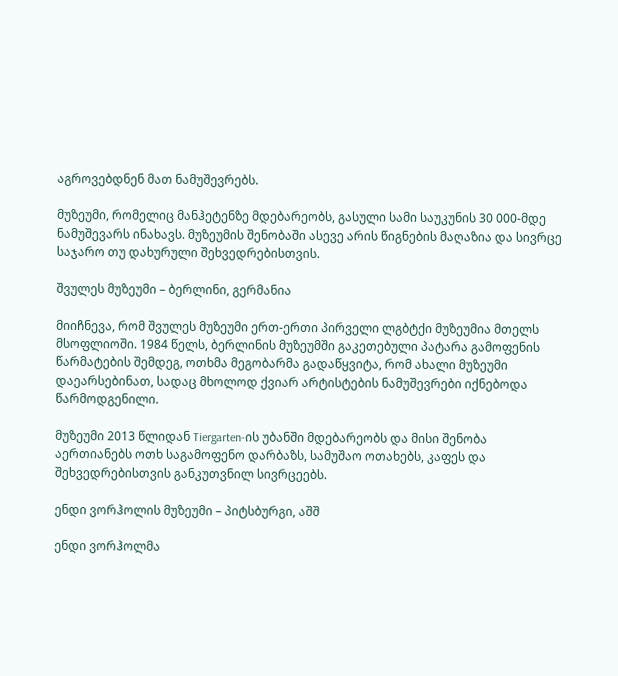აგროვებდნენ მათ ნამუშევრებს.

მუზეუმი, რომელიც მანჰეტენზე მდებარეობს, გასული სამი საუკუნის 30 000-მდე ნამუშევარს ინახავს. მუზეუმის შენობაში ასევე არის წიგნების მაღაზია და სივრცე საჯარო თუ დახურული შეხვედრებისთვის.

შვულეს მუზეუმი – ბერლინი, გერმანია

მიიჩნევა, რომ შვულეს მუზეუმი ერთ-ერთი პირველი ლგბტქი მუზეუმია მთელს მსოფლიოში. 1984 წელს, ბერლინის მუზეუმში გაკეთებული პატარა გამოფენის წარმატების შემდეგ, ოთხმა მეგობარმა გადაწყვიტა, რომ ახალი მუზეუმი დაეარსებინათ, სადაც მხოლოდ ქვიარ არტისტების ნამუშევრები იქნებოდა წარმოდგენილი.

მუზეუმი 2013 წლიდან Tiergarten-ის უბანში მდებარეობს და მისი შენობა აერთიანებს ოთხ საგამოფენო დარბაზს, სამუშაო ოთახებს, კაფეს და შეხვედრებისთვის განკუთვნილ სივრცეებს.

ენდი ვორჰოლის მუზეუმი – პიტსბურგი, აშშ

ენდი ვორჰოლმა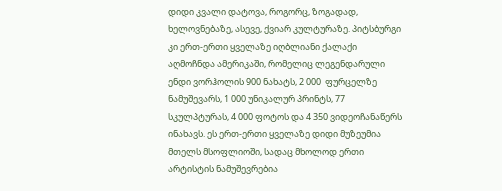დიდი კვალი დატოვა, როგორც, ზოგადად, ხელოვნებაზე, ასევე, ქვიარ კულტურაზე. პიტსბურგი კი ერთ-ერთი ყველაზე იღბლიანი ქალაქი აღმოჩნდა ამერიკაში, რომელიც ლეგენდარული ენდი ვორჰოლის 900 ნახატს, 2 000  ფურცელზე ნამუშევარს, 1 000 უნიკალურ პრინტს, 77 სკულპტურას, 4 000 ფოტოს და 4 350 ვიდეოჩანაწერს ინახავს. ეს ერთ-ერთი ყველაზე დიდი მუზეუმია მთელს მსოფლიოში, სადაც მხოლოდ ერთი არტისტის ნამუშევრებია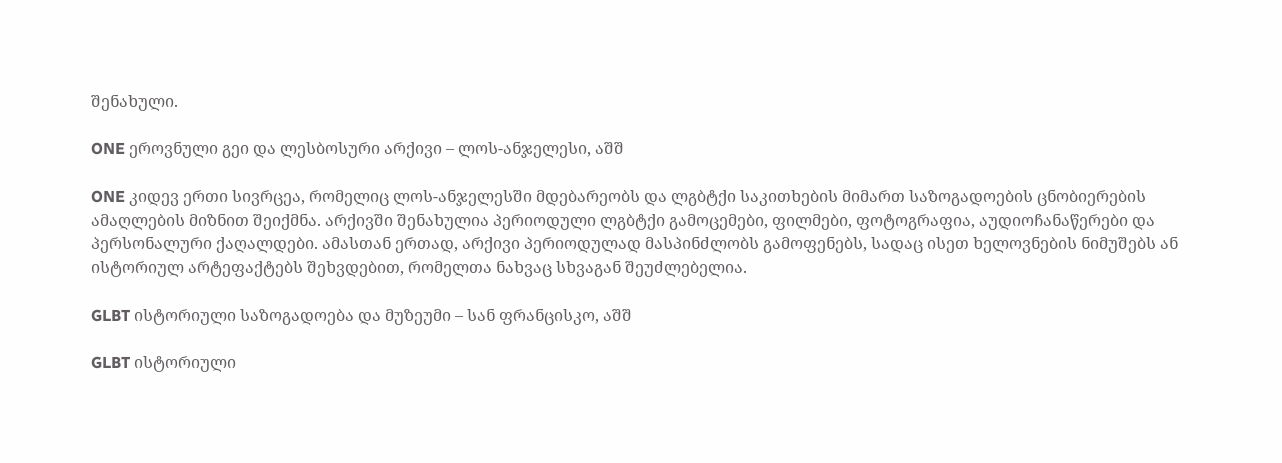შენახული.

ONE ეროვნული გეი და ლესბოსური არქივი – ლოს-ანჯელესი, აშშ

ONE კიდევ ერთი სივრცეა, რომელიც ლოს-ანჯელესში მდებარეობს და ლგბტქი საკითხების მიმართ საზოგადოების ცნობიერების ამაღლების მიზნით შეიქმნა. არქივში შენახულია პერიოდული ლგბტქი გამოცემები, ფილმები, ფოტოგრაფია, აუდიოჩანაწერები და პერსონალური ქაღალდები. ამასთან ერთად, არქივი პერიოდულად მასპინძლობს გამოფენებს, სადაც ისეთ ხელოვნების ნიმუშებს ან ისტორიულ არტეფაქტებს შეხვდებით, რომელთა ნახვაც სხვაგან შეუძლებელია.

GLBT ისტორიული საზოგადოება და მუზეუმი – სან ფრანცისკო, აშშ

GLBT ისტორიული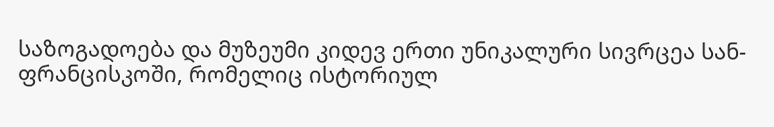საზოგადოება და მუზეუმი კიდევ ერთი უნიკალური სივრცეა სან-ფრანცისკოში, რომელიც ისტორიულ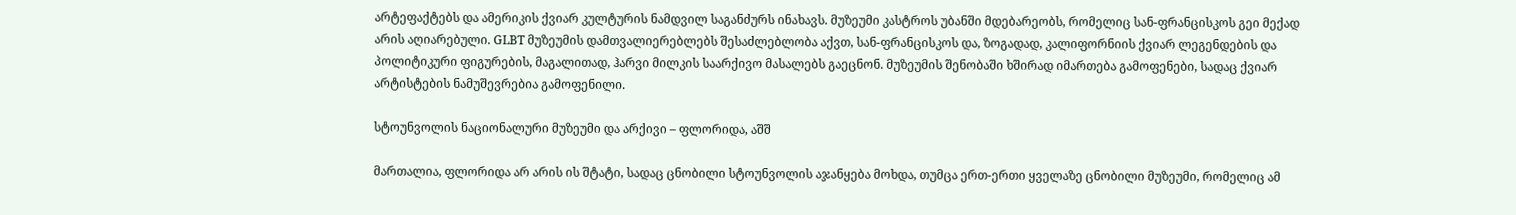არტეფაქტებს და ამერიკის ქვიარ კულტურის ნამდვილ საგანძურს ინახავს. მუზეუმი კასტროს უბანში მდებარეობს, რომელიც სან-ფრანცისკოს გეი მექად არის აღიარებული. GLBT მუზეუმის დამთვალიერებლებს შესაძლებლობა აქვთ, სან-ფრანცისკოს და, ზოგადად, კალიფორნიის ქვიარ ლეგენდების და პოლიტიკური ფიგურების, მაგალითად, ჰარვი მილკის საარქივო მასალებს გაეცნონ. მუზეუმის შენობაში ხშირად იმართება გამოფენები, სადაც ქვიარ არტისტების ნამუშევრებია გამოფენილი.

სტოუნვოლის ნაციონალური მუზეუმი და არქივი – ფლორიდა, აშშ

მართალია, ფლორიდა არ არის ის შტატი, სადაც ცნობილი სტოუნვოლის აჯანყება მოხდა, თუმცა ერთ-ერთი ყველაზე ცნობილი მუზეუმი, რომელიც ამ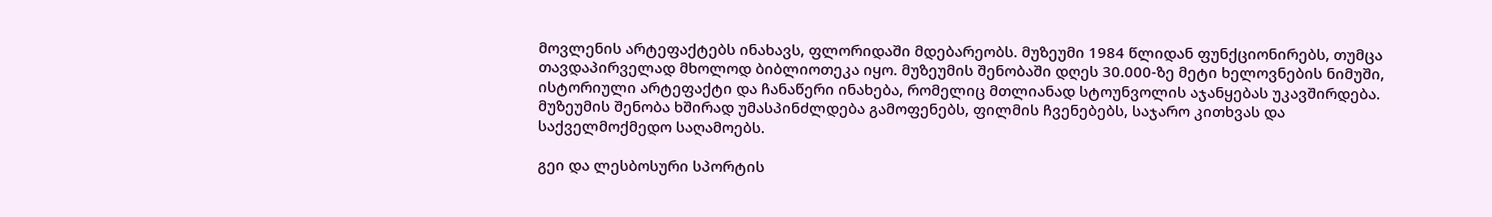მოვლენის არტეფაქტებს ინახავს, ფლორიდაში მდებარეობს. მუზეუმი 1984 წლიდან ფუნქციონირებს, თუმცა თავდაპირველად მხოლოდ ბიბლიოთეკა იყო. მუზეუმის შენობაში დღეს 30.000-ზე მეტი ხელოვნების ნიმუში, ისტორიული არტეფაქტი და ჩანაწერი ინახება, რომელიც მთლიანად სტოუნვოლის აჯანყებას უკავშირდება. მუზეუმის შენობა ხშირად უმასპინძლდება გამოფენებს, ფილმის ჩვენებებს, საჯარო კითხვას და საქველმოქმედო საღამოებს.

გეი და ლესბოსური სპორტის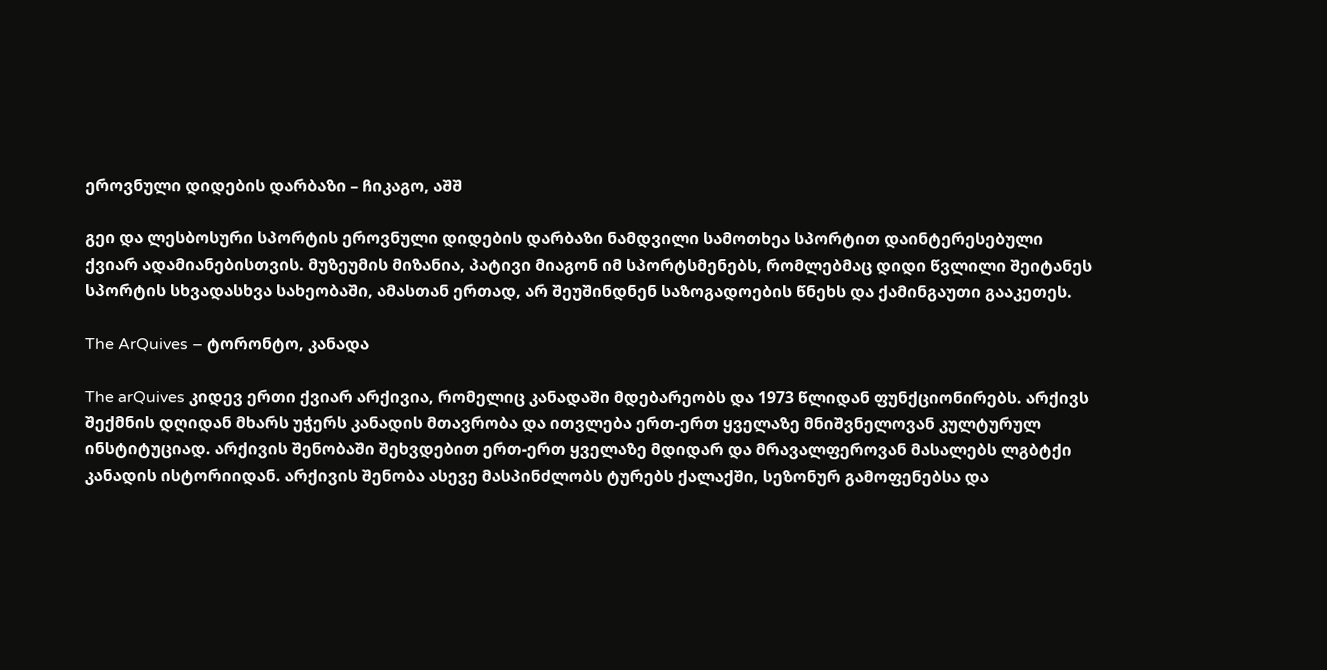ეროვნული დიდების დარბაზი – ჩიკაგო, აშშ

გეი და ლესბოსური სპორტის ეროვნული დიდების დარბაზი ნამდვილი სამოთხეა სპორტით დაინტერესებული ქვიარ ადამიანებისთვის. მუზეუმის მიზანია, პატივი მიაგონ იმ სპორტსმენებს, რომლებმაც დიდი წვლილი შეიტანეს სპორტის სხვადასხვა სახეობაში, ამასთან ერთად, არ შეუშინდნენ საზოგადოების წნეხს და ქამინგაუთი გააკეთეს.

The ArQuives – ტორონტო, კანადა

The arQuives კიდევ ერთი ქვიარ არქივია, რომელიც კანადაში მდებარეობს და 1973 წლიდან ფუნქციონირებს. არქივს შექმნის დღიდან მხარს უჭერს კანადის მთავრობა და ითვლება ერთ-ერთ ყველაზე მნიშვნელოვან კულტურულ ინსტიტუციად. არქივის შენობაში შეხვდებით ერთ-ერთ ყველაზე მდიდარ და მრავალფეროვან მასალებს ლგბტქი კანადის ისტორიიდან. არქივის შენობა ასევე მასპინძლობს ტურებს ქალაქში, სეზონურ გამოფენებსა და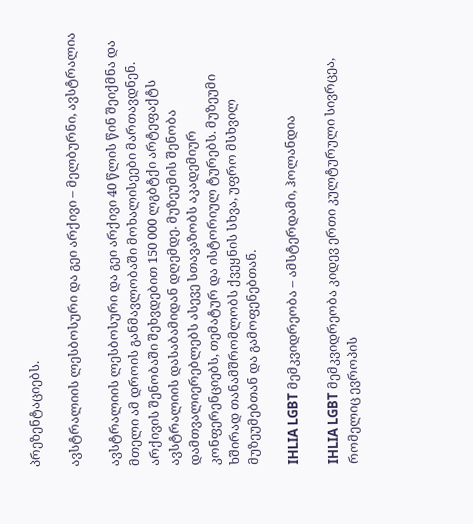პრეზენტაციებს.

ავსტრალიის ლესბოსური და გეი არქივი – მელბურნი, ავსტრალია

ავსტრალიის ლესბოსური და გეი არქივი 40 წლის წინ შეიქმნა და მთელი ამ დროის განმავლობაში მოხალისეები მართავდნენ. არქივის შენობაში შეხვდებით 150 000 ლგბტქი არტეფაქტს ავსტრალიის დასაბამიდან დღემდე. მუზეუმის შენობა დამთვალიერებლებს ასევე სთავაზობს აკადემიურ კონფერენციებს, თემატურ და ისტორიულ ტურებს. მუზეუმი ხშირად თანამშრომლობს ქვეყნის სხვა, უფრო მსხვილ მუზეუმებთან და გამოფენებთან.

IHLIA LGBT მემკვიდრეობა – ამსტერდამი, ჰოლანდია

IHLIA LGBT მემკვიდრეობა კიდევ ერთი კულტურული სივრცეა, რომელიც ევროპის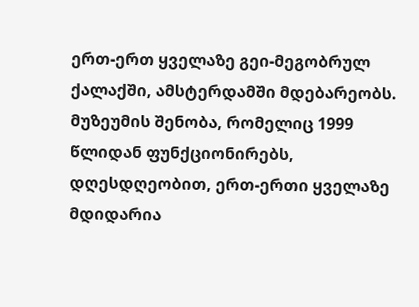ერთ-ერთ ყველაზე გეი-მეგობრულ ქალაქში, ამსტერდამში მდებარეობს. მუზეუმის შენობა, რომელიც 1999 წლიდან ფუნქციონირებს, დღესდღეობით, ერთ-ერთი ყველაზე მდიდარია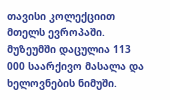თავისი კოლექციით მთელს ევროპაში. მუზეუმში დაცულია 113 000 საარქივო მასალა და ხელოვნების ნიმუში.